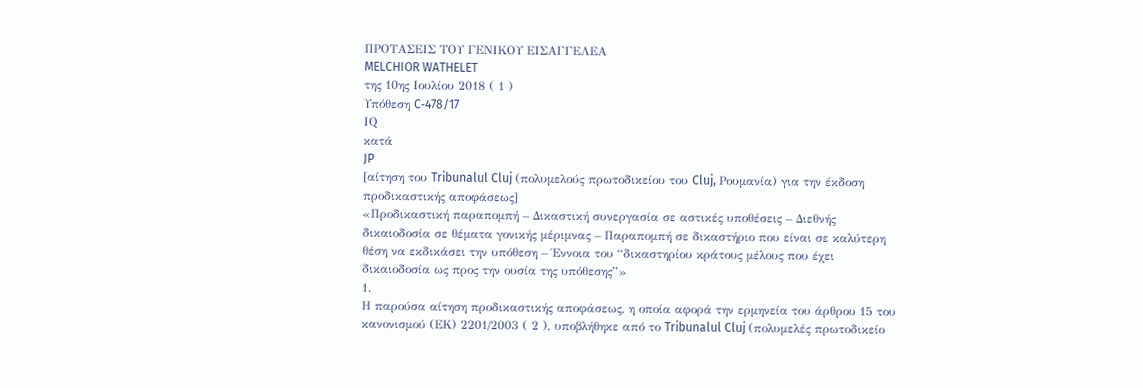ΠΡΟΤΑΣΕΙΣ ΤΟΥ ΓΕΝΙΚΟΥ ΕΙΣΑΓΓΕΛΕΑ
MELCHIOR WATHELET
της 10ης Ιουλίου 2018 ( 1 )
Υπόθεση C‑478/17
ΙQ
κατά
JP
[αίτηση του Tribunalul Cluj (πολυμελούς πρωτοδικείου του Cluj, Ρουμανία) για την έκδοση προδικαστικής αποφάσεως]
«Προδικαστική παραπομπή – Δικαστική συνεργασία σε αστικές υποθέσεις – Διεθνής δικαιοδοσία σε θέματα γονικής μέριμνας – Παραπομπή σε δικαστήριο που είναι σε καλύτερη θέση να εκδικάσει την υπόθεση – Έννοια του “δικαστηρίου κράτους μέλους που έχει δικαιοδοσία ως προς την ουσία της υπόθεσης”»
1.
Η παρούσα αίτηση προδικαστικής αποφάσεως, η οποία αφορά την ερμηνεία του άρθρου 15 του κανονισμού (ΕΚ) 2201/2003 ( 2 ), υποβλήθηκε από το Tribunalul Cluj (πολυμελές πρωτοδικείο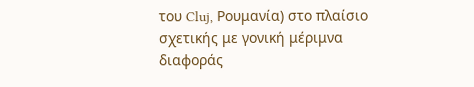του Cluj, Ρουμανία) στο πλαίσιο σχετικής με γονική μέριμνα διαφοράς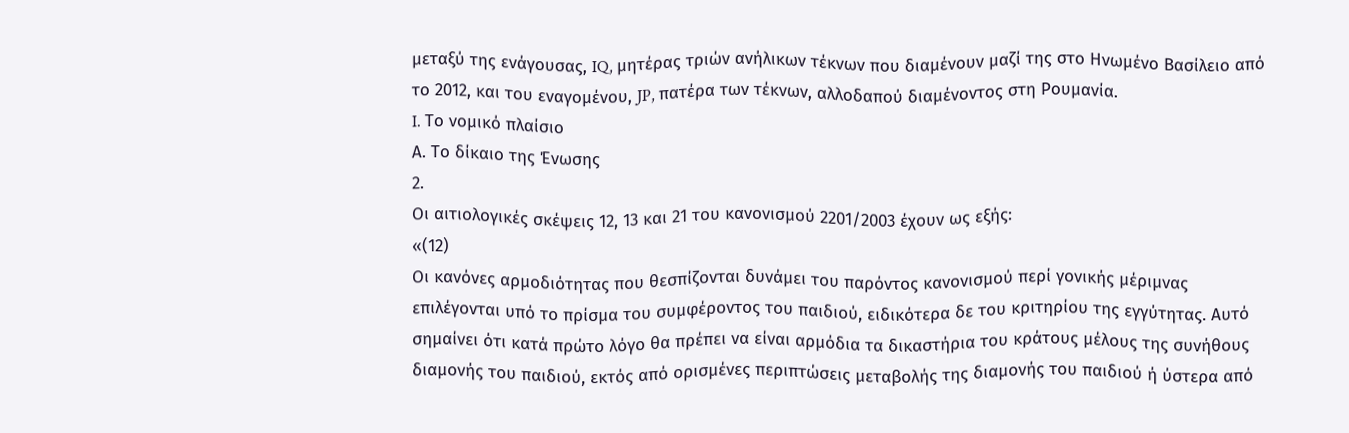μεταξύ της ενάγουσας, IQ, μητέρας τριών ανήλικων τέκνων που διαμένουν μαζί της στο Ηνωμένο Βασίλειο από το 2012, και του εναγομένου, JP, πατέρα των τέκνων, αλλοδαπού διαμένοντος στη Ρουμανία.
I. Το νομικό πλαίσιο
Α. Το δίκαιο της Ένωσης
2.
Οι αιτιολογικές σκέψεις 12, 13 και 21 του κανονισμού 2201/2003 έχουν ως εξής:
«(12)
Οι κανόνες αρμοδιότητας που θεσπίζονται δυνάμει του παρόντος κανονισμού περί γονικής μέριμνας επιλέγονται υπό το πρίσμα του συμφέροντος του παιδιού, ειδικότερα δε του κριτηρίου της εγγύτητας. Αυτό σημαίνει ότι κατά πρώτο λόγο θα πρέπει να είναι αρμόδια τα δικαστήρια του κράτους μέλους της συνήθους διαμονής του παιδιού, εκτός από ορισμένες περιπτώσεις μεταβολής της διαμονής του παιδιού ή ύστερα από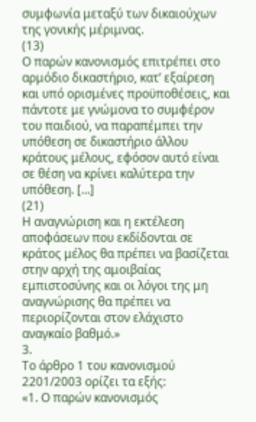συμφωνία μεταξύ των δικαιούχων της γονικής μέριμνας.
(13)
Ο παρών κανονισμός επιτρέπει στο αρμόδιο δικαστήριο, κατ’ εξαίρεση και υπό ορισμένες προϋποθέσεις, και πάντοτε με γνώμονα το συμφέρον του παιδιού, να παραπέμπει την υπόθεση σε δικαστήριο άλλου κράτους μέλους, εφόσον αυτό είναι σε θέση να κρίνει καλύτερα την υπόθεση. […]
(21)
Η αναγνώριση και η εκτέλεση αποφάσεων που εκδίδονται σε κράτος μέλος θα πρέπει να βασίζεται στην αρχή της αμοιβαίας εμπιστοσύνης και οι λόγοι της μη αναγνώρισης θα πρέπει να περιορίζονται στον ελάχιστο αναγκαίο βαθμό.»
3.
Το άρθρο 1 του κανονισμού 2201/2003 ορίζει τα εξής:
«1. Ο παρών κανονισμός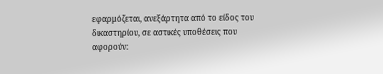εφαρμόζεται, ανεξάρτητα από το είδος του δικαστηρίου, σε αστικές υποθέσεις που αφορούν: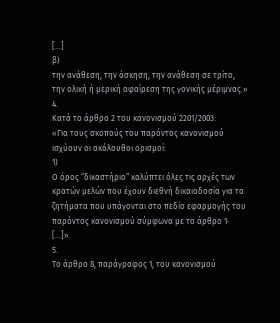[…]
β)
την ανάθεση, την άσκηση, την ανάθεση σε τρίτο, την ολική ή μερική αφαίρεση της γονικής μέριμνας.»
4.
Κατά το άρθρο 2 του κανονισμού 2201/2003:
«Για τους σκοπούς του παρόντος κανονισμού ισχύουν οι ακόλουθοι ορισμοί:
1)
Ο όρος “δικαστήριο” καλύπτει όλες τις αρχές των κρατών μελών που έχουν διεθνή δικαιοδοσία για τα ζητήματα που υπάγονται στο πεδίο εφαρμογής του παρόντος κανονισμού σύμφωνα με το άρθρο 1·
[…]».
5.
Το άρθρο 8, παράγραφος 1, του κανονισμού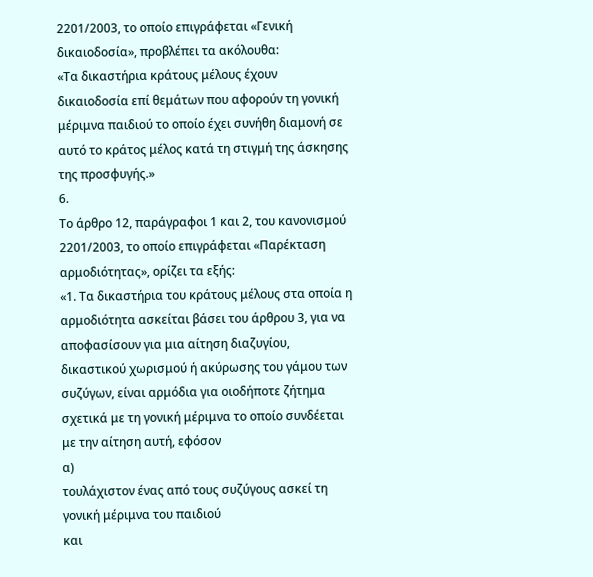2201/2003, το οποίο επιγράφεται «Γενική δικαιοδοσία», προβλέπει τα ακόλουθα:
«Τα δικαστήρια κράτους μέλους έχουν δικαιοδοσία επί θεμάτων που αφορούν τη γονική μέριμνα παιδιού το οποίο έχει συνήθη διαμονή σε αυτό το κράτος μέλος κατά τη στιγμή της άσκησης της προσφυγής.»
6.
Το άρθρο 12, παράγραφοι 1 και 2, του κανονισμού 2201/2003, το οποίο επιγράφεται «Παρέκταση αρμοδιότητας», ορίζει τα εξής:
«1. Τα δικαστήρια του κράτους μέλους στα οποία η αρμοδιότητα ασκείται βάσει του άρθρου 3, για να αποφασίσουν για μια αίτηση διαζυγίου, δικαστικού χωρισμού ή ακύρωσης του γάμου των συζύγων, είναι αρμόδια για οιοδήποτε ζήτημα σχετικά με τη γονική μέριμνα το οποίο συνδέεται με την αίτηση αυτή, εφόσον
α)
τουλάχιστον ένας από τους συζύγους ασκεί τη γονική μέριμνα του παιδιού
και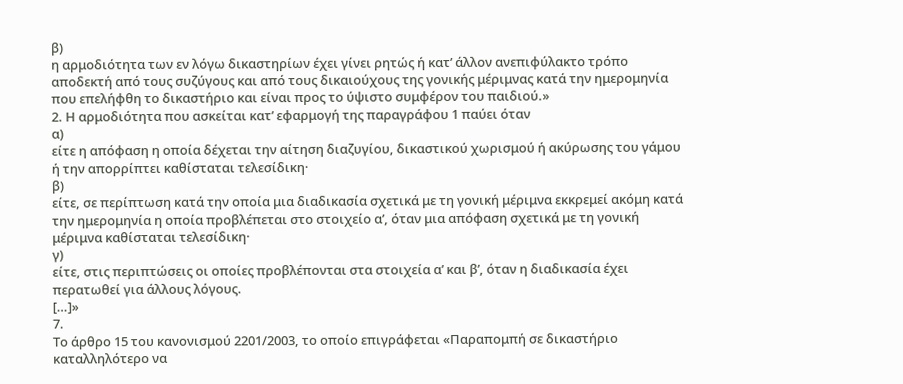β)
η αρμοδιότητα των εν λόγω δικαστηρίων έχει γίνει ρητώς ή κατ’ άλλον ανεπιφύλακτο τρόπο αποδεκτή από τους συζύγους και από τους δικαιούχους της γονικής μέριμνας κατά την ημερομηνία που επελήφθη το δικαστήριο και είναι προς το ύψιστο συμφέρον του παιδιού.»
2. Η αρμοδιότητα που ασκείται κατ’ εφαρμογή της παραγράφου 1 παύει όταν
α)
είτε η απόφαση η οποία δέχεται την αίτηση διαζυγίου, δικαστικού χωρισμού ή ακύρωσης του γάμου ή την απορρίπτει καθίσταται τελεσίδικη·
β)
είτε, σε περίπτωση κατά την οποία μια διαδικασία σχετικά με τη γονική μέριμνα εκκρεμεί ακόμη κατά την ημερομηνία η οποία προβλέπεται στο στοιχείο αʹ, όταν μια απόφαση σχετικά με τη γονική μέριμνα καθίσταται τελεσίδικη·
γ)
είτε, στις περιπτώσεις οι οποίες προβλέπονται στα στοιχεία αʹ και βʹ, όταν η διαδικασία έχει περατωθεί για άλλους λόγους.
[…]»
7.
Το άρθρο 15 του κανονισμού 2201/2003, το οποίο επιγράφεται «Παραπομπή σε δικαστήριο καταλληλότερο να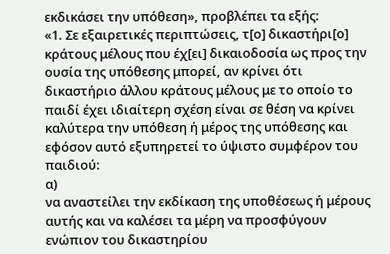εκδικάσει την υπόθεση», προβλέπει τα εξής:
«1. Σε εξαιρετικές περιπτώσεις, τ[ο] δικαστήρι[ο] κράτους μέλους που έχ[ει] δικαιοδοσία ως προς την ουσία της υπόθεσης μπορεί, αν κρίνει ότι δικαστήριο άλλου κράτους μέλους με το οποίο το παιδί έχει ιδιαίτερη σχέση είναι σε θέση να κρίνει καλύτερα την υπόθεση ή μέρος της υπόθεσης και εφόσον αυτό εξυπηρετεί το ύψιστο συμφέρον του παιδιού:
α)
να αναστείλει την εκδίκαση της υποθέσεως ή μέρους αυτής και να καλέσει τα μέρη να προσφύγουν ενώπιον του δικαστηρίου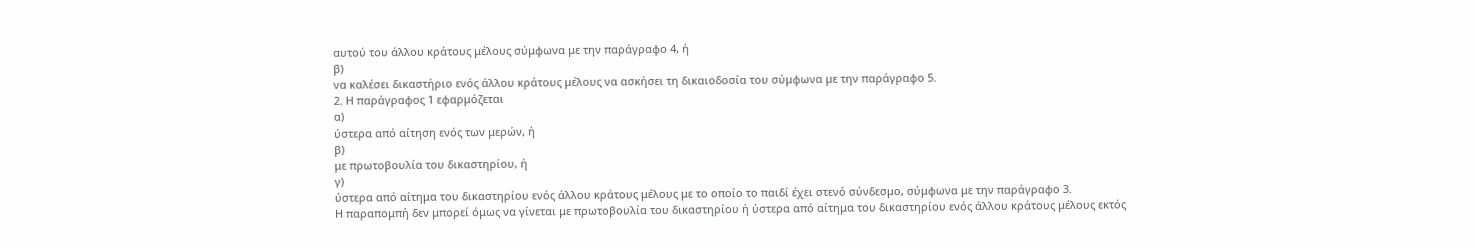αυτού του άλλου κράτους μέλους σύμφωνα με την παράγραφο 4, ή
β)
να καλέσει δικαστήριο ενός άλλου κράτους μέλους να ασκήσει τη δικαιοδοσία του σύμφωνα με την παράγραφο 5.
2. Η παράγραφος 1 εφαρμόζεται
α)
ύστερα από αίτηση ενός των μερών, ή
β)
με πρωτοβουλία του δικαστηρίου, ή
γ)
ύστερα από αίτημα του δικαστηρίου ενός άλλου κράτους μέλους με το οποίο το παιδί έχει στενό σύνδεσμο, σύμφωνα με την παράγραφο 3.
Η παραπομπή δεν μπορεί όμως να γίνεται με πρωτοβουλία του δικαστηρίου ή ύστερα από αίτημα του δικαστηρίου ενός άλλου κράτους μέλους εκτός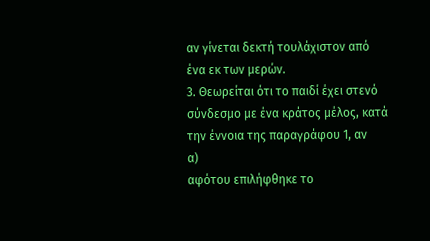αν γίνεται δεκτή τουλάχιστον από ένα εκ των μερών.
3. Θεωρείται ότι το παιδί έχει στενό σύνδεσμο με ένα κράτος μέλος, κατά την έννοια της παραγράφου 1, αν
α)
αφότου επιλήφθηκε το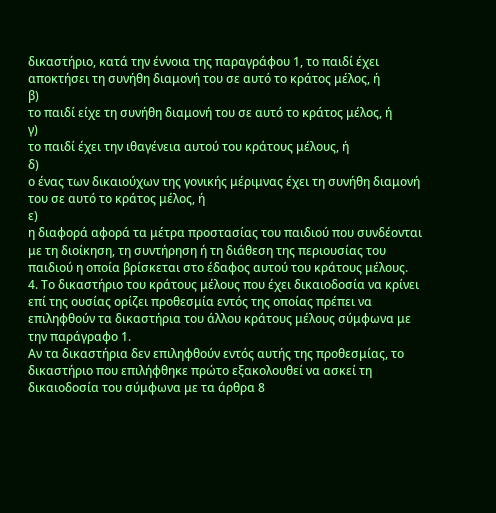δικαστήριο, κατά την έννοια της παραγράφου 1, το παιδί έχει αποκτήσει τη συνήθη διαμονή του σε αυτό το κράτος μέλος, ή
β)
το παιδί είχε τη συνήθη διαμονή του σε αυτό το κράτος μέλος, ή
γ)
το παιδί έχει την ιθαγένεια αυτού του κράτους μέλους, ή
δ)
ο ένας των δικαιούχων της γονικής μέριμνας έχει τη συνήθη διαμονή του σε αυτό το κράτος μέλος, ή
ε)
η διαφορά αφορά τα μέτρα προστασίας του παιδιού που συνδέονται με τη διοίκηση, τη συντήρηση ή τη διάθεση της περιουσίας του παιδιού η οποία βρίσκεται στο έδαφος αυτού του κράτους μέλους.
4. Το δικαστήριο του κράτους μέλους που έχει δικαιοδοσία να κρίνει επί της ουσίας ορίζει προθεσμία εντός της οποίας πρέπει να επιληφθούν τα δικαστήρια του άλλου κράτους μέλους σύμφωνα με την παράγραφο 1.
Αν τα δικαστήρια δεν επιληφθούν εντός αυτής της προθεσμίας, το δικαστήριο που επιλήφθηκε πρώτο εξακολουθεί να ασκεί τη δικαιοδοσία του σύμφωνα με τα άρθρα 8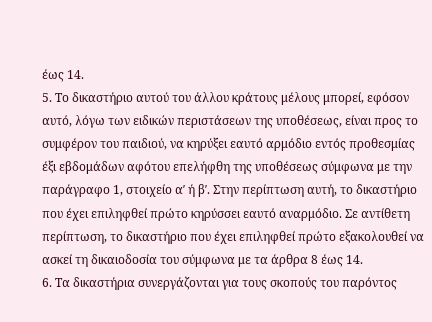έως 14.
5. Το δικαστήριο αυτού του άλλου κράτους μέλους μπορεί, εφόσον αυτό, λόγω των ειδικών περιστάσεων της υποθέσεως, είναι προς το συμφέρον του παιδιού, να κηρύξει εαυτό αρμόδιο εντός προθεσμίας έξι εβδομάδων αφότου επελήφθη της υποθέσεως σύμφωνα με την παράγραφο 1, στοιχείο αʹ ή βʹ. Στην περίπτωση αυτή, το δικαστήριο που έχει επιληφθεί πρώτο κηρύσσει εαυτό αναρμόδιο. Σε αντίθετη περίπτωση, το δικαστήριο που έχει επιληφθεί πρώτο εξακολουθεί να ασκεί τη δικαιοδοσία του σύμφωνα με τα άρθρα 8 έως 14.
6. Τα δικαστήρια συνεργάζονται για τους σκοπούς του παρόντος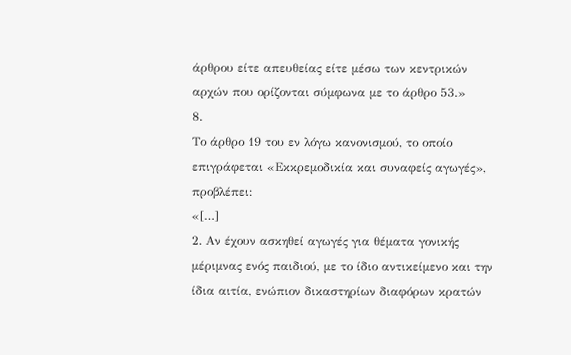άρθρου είτε απευθείας είτε μέσω των κεντρικών αρχών που ορίζονται σύμφωνα με το άρθρο 53.»
8.
Το άρθρο 19 του εν λόγω κανονισμού, το οποίο επιγράφεται «Εκκρεμοδικία και συναφείς αγωγές», προβλέπει:
«[…]
2. Αν έχουν ασκηθεί αγωγές για θέματα γονικής μέριμνας ενός παιδιού, με το ίδιο αντικείμενο και την ίδια αιτία, ενώπιον δικαστηρίων διαφόρων κρατών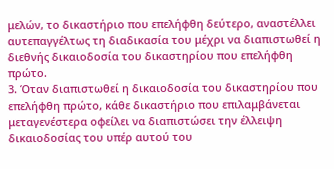μελών, το δικαστήριο που επελήφθη δεύτερο, αναστέλλει αυτεπαγγέλτως τη διαδικασία του μέχρι να διαπιστωθεί η διεθνής δικαιοδοσία του δικαστηρίου που επελήφθη πρώτο.
3. Όταν διαπιστωθεί η δικαιοδοσία του δικαστηρίου που επελήφθη πρώτο, κάθε δικαστήριο που επιλαμβάνεται μεταγενέστερα οφείλει να διαπιστώσει την έλλειψη δικαιοδοσίας του υπέρ αυτού του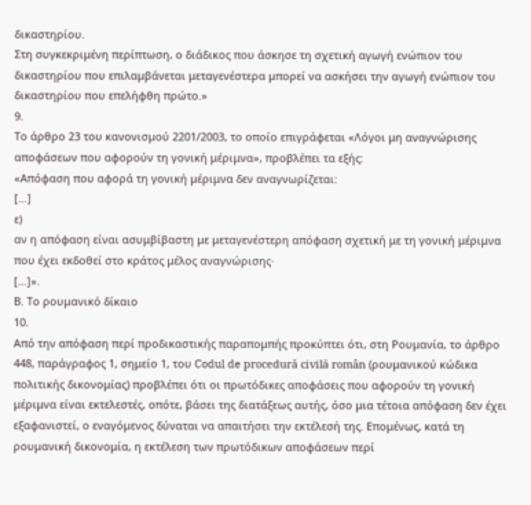δικαστηρίου.
Στη συγκεκριμένη περίπτωση, ο διάδικος που άσκησε τη σχετική αγωγή ενώπιον του δικαστηρίου που επιλαμβάνεται μεταγενέστερα μπορεί να ασκήσει την αγωγή ενώπιον του δικαστηρίου που επελήφθη πρώτο.»
9.
Το άρθρο 23 του κανονισμού 2201/2003, το οποίο επιγράφεται «Λόγοι μη αναγνώρισης αποφάσεων που αφορούν τη γονική μέριμνα», προβλέπει τα εξής:
«Απόφαση που αφορά τη γονική μέριμνα δεν αναγνωρίζεται:
[…]
ε)
αν η απόφαση είναι ασυμβίβαστη με μεταγενέστερη απόφαση σχετική με τη γονική μέριμνα που έχει εκδοθεί στο κράτος μέλος αναγνώρισης·
[…]».
Β. Το ρουμανικό δίκαιο
10.
Από την απόφαση περί προδικαστικής παραπομπής προκύπτει ότι, στη Ρουμανία, το άρθρο 448, παράγραφος 1, σημείο 1, του Codul de procedură civilă român (ρουμανικού κώδικα πολιτικής δικονομίας) προβλέπει ότι οι πρωτόδικες αποφάσεις που αφορούν τη γονική μέριμνα είναι εκτελεστές, οπότε, βάσει της διατάξεως αυτής, όσο μια τέτοια απόφαση δεν έχει εξαφανιστεί, ο εναγόμενος δύναται να απαιτήσει την εκτέλεσή της. Επομένως, κατά τη ρουμανική δικονομία, η εκτέλεση των πρωτόδικων αποφάσεων περί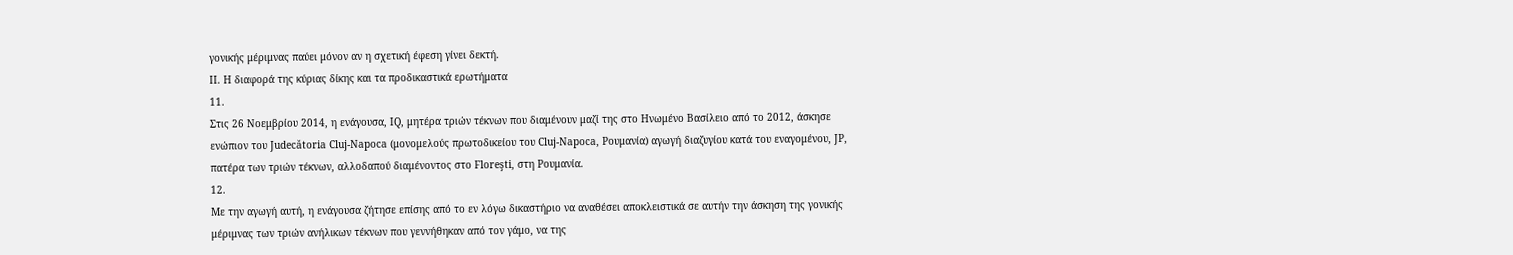γονικής μέριμνας παύει μόνον αν η σχετική έφεση γίνει δεκτή.
II. Η διαφορά της κύριας δίκης και τα προδικαστικά ερωτήματα
11.
Στις 26 Νοεμβρίου 2014, η ενάγουσα, IQ, μητέρα τριών τέκνων που διαμένουν μαζί της στο Ηνωμένο Βασίλειο από το 2012, άσκησε ενώπιον του Judecătoria Cluj‑Napoca (μονομελούς πρωτοδικείου του Cluj‑Napoca, Ρουμανία) αγωγή διαζυγίου κατά του εναγομένου, JP, πατέρα των τριών τέκνων, αλλοδαπού διαμένοντος στο Floreşti, στη Ρουμανία.
12.
Με την αγωγή αυτή, η ενάγουσα ζήτησε επίσης από το εν λόγω δικαστήριο να αναθέσει αποκλειστικά σε αυτήν την άσκηση της γονικής μέριμνας των τριών ανήλικων τέκνων που γεννήθηκαν από τον γάμο, να της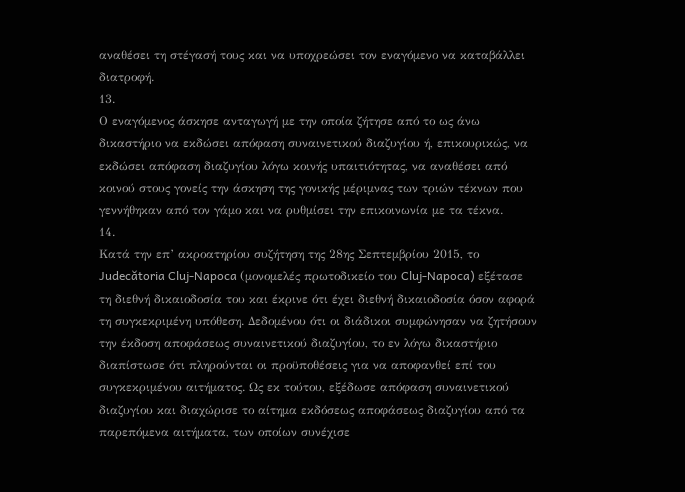αναθέσει τη στέγασή τους και να υποχρεώσει τον εναγόμενο να καταβάλλει διατροφή.
13.
Ο εναγόμενος άσκησε ανταγωγή με την οποία ζήτησε από το ως άνω δικαστήριο να εκδώσει απόφαση συναινετικού διαζυγίου ή, επικουρικώς, να εκδώσει απόφαση διαζυγίου λόγω κοινής υπαιτιότητας, να αναθέσει από κοινού στους γονείς την άσκηση της γονικής μέριμνας των τριών τέκνων που γεννήθηκαν από τον γάμο και να ρυθμίσει την επικοινωνία με τα τέκνα.
14.
Κατά την επ’ ακροατηρίου συζήτηση της 28ης Σεπτεμβρίου 2015, το Judecătoria Cluj‑Napoca (μονομελές πρωτοδικείο του Cluj‑Napoca) εξέτασε τη διεθνή δικαιοδοσία του και έκρινε ότι έχει διεθνή δικαιοδοσία όσον αφορά τη συγκεκριμένη υπόθεση. Δεδομένου ότι οι διάδικοι συμφώνησαν να ζητήσουν την έκδοση αποφάσεως συναινετικού διαζυγίου, το εν λόγω δικαστήριο διαπίστωσε ότι πληρούνται οι προϋποθέσεις για να αποφανθεί επί του συγκεκριμένου αιτήματος. Ως εκ τούτου, εξέδωσε απόφαση συναινετικού διαζυγίου και διαχώρισε το αίτημα εκδόσεως αποφάσεως διαζυγίου από τα παρεπόμενα αιτήματα, των οποίων συνέχισε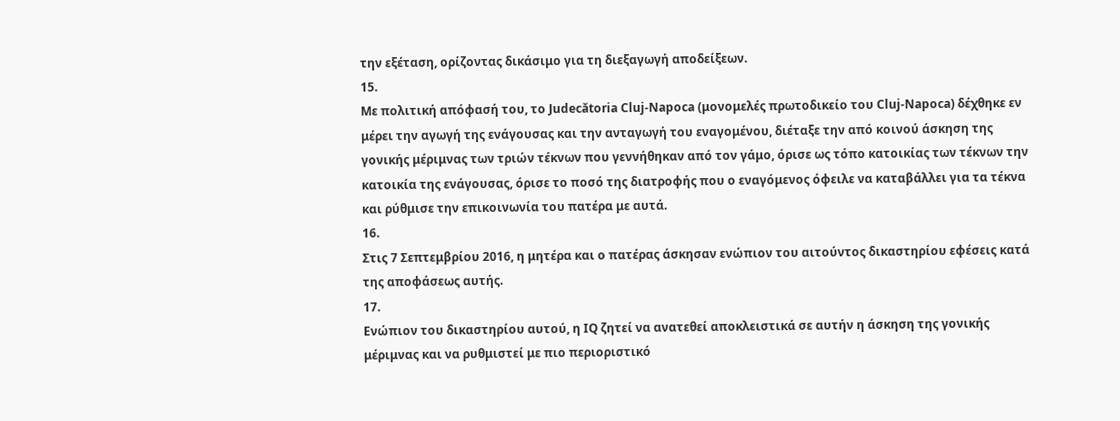την εξέταση, ορίζοντας δικάσιμο για τη διεξαγωγή αποδείξεων.
15.
Με πολιτική απόφασή του, το Judecătoria Cluj‑Napoca (μονομελές πρωτοδικείο του Cluj‑Napoca) δέχθηκε εν μέρει την αγωγή της ενάγουσας και την ανταγωγή του εναγομένου, διέταξε την από κοινού άσκηση της γονικής μέριμνας των τριών τέκνων που γεννήθηκαν από τον γάμο, όρισε ως τόπο κατοικίας των τέκνων την κατοικία της ενάγουσας, όρισε το ποσό της διατροφής που ο εναγόμενος όφειλε να καταβάλλει για τα τέκνα και ρύθμισε την επικοινωνία του πατέρα με αυτά.
16.
Στις 7 Σεπτεμβρίου 2016, η μητέρα και ο πατέρας άσκησαν ενώπιον του αιτούντος δικαστηρίου εφέσεις κατά της αποφάσεως αυτής.
17.
Ενώπιον του δικαστηρίου αυτού, η IQ ζητεί να ανατεθεί αποκλειστικά σε αυτήν η άσκηση της γονικής μέριμνας και να ρυθμιστεί με πιο περιοριστικό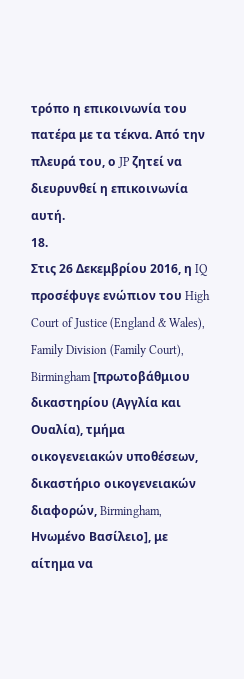τρόπο η επικοινωνία του πατέρα με τα τέκνα. Από την πλευρά του, ο JP ζητεί να διευρυνθεί η επικοινωνία αυτή.
18.
Στις 26 Δεκεμβρίου 2016, η IQ προσέφυγε ενώπιον του High Court of Justice (England & Wales), Family Division (Family Court), Birmingham [πρωτοβάθμιου δικαστηρίου (Αγγλία και Ουαλία), τμήμα οικογενειακών υποθέσεων, δικαστήριο οικογενειακών διαφορών, Birmingham, Ηνωμένο Βασίλειο], με αίτημα να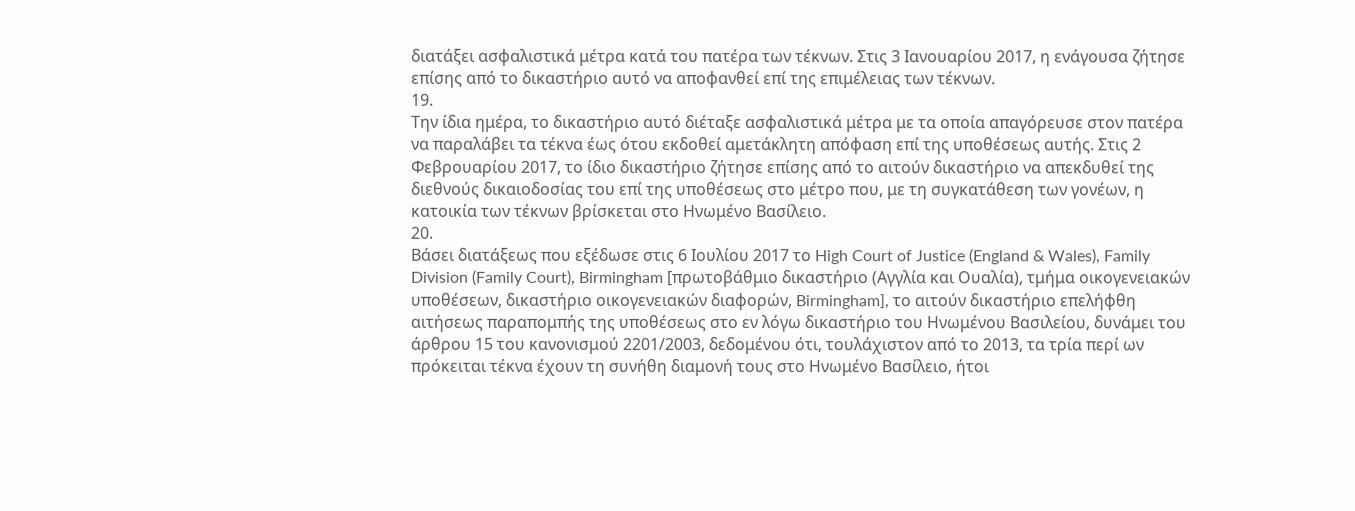διατάξει ασφαλιστικά μέτρα κατά του πατέρα των τέκνων. Στις 3 Ιανουαρίου 2017, η ενάγουσα ζήτησε επίσης από το δικαστήριο αυτό να αποφανθεί επί της επιμέλειας των τέκνων.
19.
Την ίδια ημέρα, το δικαστήριο αυτό διέταξε ασφαλιστικά μέτρα με τα οποία απαγόρευσε στον πατέρα να παραλάβει τα τέκνα έως ότου εκδοθεί αμετάκλητη απόφαση επί της υποθέσεως αυτής. Στις 2 Φεβρουαρίου 2017, το ίδιο δικαστήριο ζήτησε επίσης από το αιτούν δικαστήριο να απεκδυθεί της διεθνούς δικαιοδοσίας του επί της υποθέσεως στο μέτρο που, με τη συγκατάθεση των γονέων, η κατοικία των τέκνων βρίσκεται στο Ηνωμένο Βασίλειο.
20.
Βάσει διατάξεως που εξέδωσε στις 6 Ιουλίου 2017 το High Court of Justice (England & Wales), Family Division (Family Court), Birmingham [πρωτοβάθμιο δικαστήριο (Αγγλία και Ουαλία), τμήμα οικογενειακών υποθέσεων, δικαστήριο οικογενειακών διαφορών, Birmingham], το αιτούν δικαστήριο επελήφθη αιτήσεως παραπομπής της υποθέσεως στο εν λόγω δικαστήριο του Ηνωμένου Βασιλείου, δυνάμει του άρθρου 15 του κανονισμού 2201/2003, δεδομένου ότι, τουλάχιστον από το 2013, τα τρία περί ων πρόκειται τέκνα έχουν τη συνήθη διαμονή τους στo Ηνωμένο Βασίλειο, ήτοι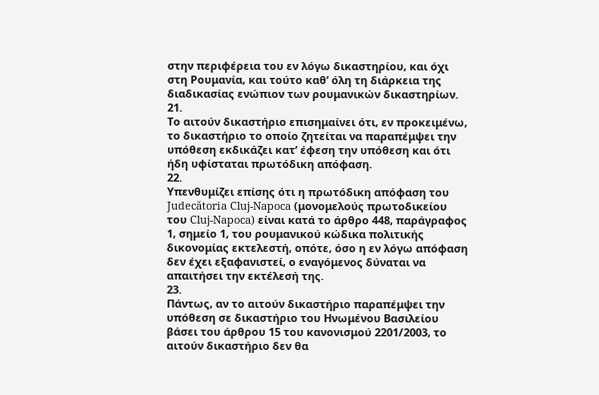στην περιφέρεια του εν λόγω δικαστηρίου, και όχι στη Ρουμανία, και τούτο καθ’ όλη τη διάρκεια της διαδικασίας ενώπιον των ρουμανικών δικαστηρίων.
21.
Το αιτούν δικαστήριο επισημαίνει ότι, εν προκειμένω, το δικαστήριο το οποίο ζητείται να παραπέμψει την υπόθεση εκδικάζει κατ’ έφεση την υπόθεση και ότι ήδη υφίσταται πρωτόδικη απόφαση.
22.
Υπενθυμίζει επίσης ότι η πρωτόδικη απόφαση του Judecătoria Cluj‑Napoca (μονομελούς πρωτοδικείου του Cluj‑Napoca) είναι κατά το άρθρο 448, παράγραφος 1, σημείο 1, του ρουμανικού κώδικα πολιτικής δικονομίας εκτελεστή, οπότε, όσο η εν λόγω απόφαση δεν έχει εξαφανιστεί, ο εναγόμενος δύναται να απαιτήσει την εκτέλεσή της.
23.
Πάντως, αν το αιτούν δικαστήριο παραπέμψει την υπόθεση σε δικαστήριο του Ηνωμένου Βασιλείου βάσει του άρθρου 15 του κανονισμού 2201/2003, το αιτούν δικαστήριο δεν θα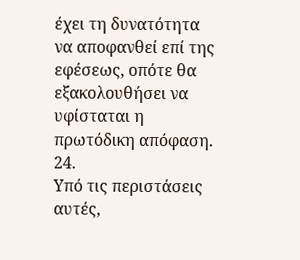έχει τη δυνατότητα να αποφανθεί επί της εφέσεως, οπότε θα εξακολουθήσει να υφίσταται η πρωτόδικη απόφαση.
24.
Υπό τις περιστάσεις αυτές,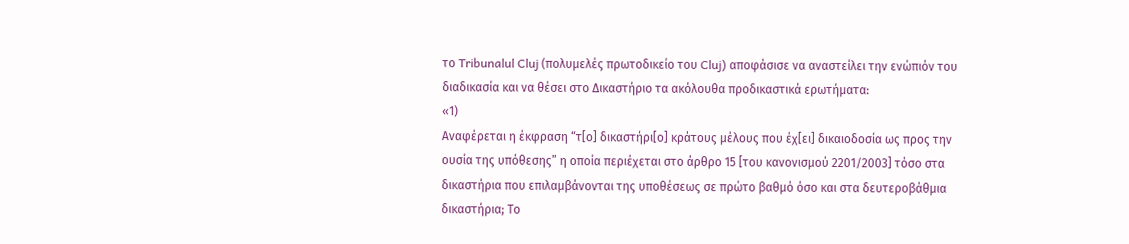το Tribunalul Cluj (πολυμελές πρωτοδικείο του Cluj) αποφάσισε να αναστείλει την ενώπιόν του διαδικασία και να θέσει στο Δικαστήριο τα ακόλουθα προδικαστικά ερωτήματα:
«1)
Αναφέρεται η έκφραση “τ[ο] δικαστήρι[ο] κράτους μέλους που έχ[ει] δικαιοδοσία ως προς την ουσία της υπόθεσης” η οποία περιέχεται στο άρθρο 15 [του κανονισμού 2201/2003] τόσο στα δικαστήρια που επιλαμβάνονται της υποθέσεως σε πρώτο βαθμό όσο και στα δευτεροβάθμια δικαστήρια; Το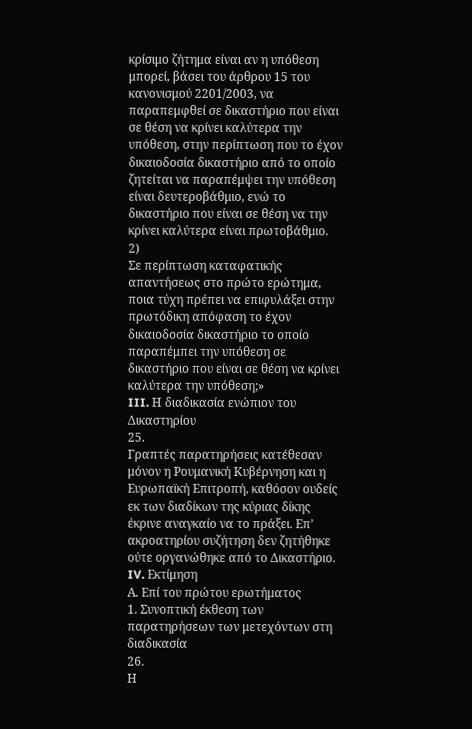κρίσιμο ζήτημα είναι αν η υπόθεση μπορεί, βάσει του άρθρου 15 του κανονισμού 2201/2003, να παραπεμφθεί σε δικαστήριο που είναι σε θέση να κρίνει καλύτερα την υπόθεση, στην περίπτωση που το έχον δικαιοδοσία δικαστήριο από το οποίο ζητείται να παραπέμψει την υπόθεση είναι δευτεροβάθμιο, ενώ το δικαστήριο που είναι σε θέση να την κρίνει καλύτερα είναι πρωτοβάθμιο.
2)
Σε περίπτωση καταφατικής απαντήσεως στο πρώτο ερώτημα, ποια τύχη πρέπει να επιφυλάξει στην πρωτόδικη απόφαση το έχον δικαιοδοσία δικαστήριο το οποίο παραπέμπει την υπόθεση σε δικαστήριο που είναι σε θέση να κρίνει καλύτερα την υπόθεση;»
III. Η διαδικασία ενώπιον του Δικαστηρίου
25.
Γραπτές παρατηρήσεις κατέθεσαν μόνον η Ρουμανική Κυβέρνηση και η Ευρωπαϊκή Επιτροπή, καθόσον ουδείς εκ των διαδίκων της κύριας δίκης έκρινε αναγκαίο να το πράξει. Επ’ ακροατηρίου συζήτηση δεν ζητήθηκε ούτε οργανώθηκε από το Δικαστήριο.
IV. Εκτίμηση
Α. Επί του πρώτου ερωτήματος
1. Συνοπτική έκθεση των παρατηρήσεων των μετεχόντων στη διαδικασία
26.
Η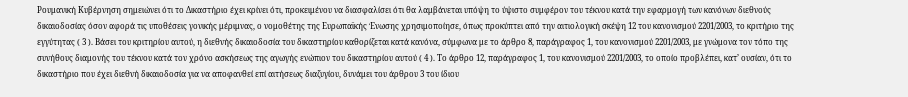Ρουμανική Κυβέρνηση σημειώνει ότι το Δικαστήριο έχει κρίνει ότι, προκειμένου να διασφαλίσει ότι θα λαμβάνεται υπόψη το ύψιστο συμφέρον του τέκνου κατά την εφαρμογή των κανόνων διεθνούς δικαιοδοσίας όσον αφορά τις υποθέσεις γονικής μέριμνας, ο νομοθέτης της Ευρωπαϊκής Ένωσης χρησιμοποίησε, όπως προκύπτει από την αιτιολογική σκέψη 12 του κανονισμού 2201/2003, το κριτήριο της εγγύτητας ( 3 ). Βάσει του κριτηρίου αυτού, η διεθνής δικαιοδοσία του δικαστηρίου καθορίζεται κατά κανόνα, σύμφωνα με το άρθρο 8, παράγραφος 1, του κανονισμού 2201/2003, με γνώμονα τον τόπο της συνήθους διαμονής του τέκνου κατά τον χρόνο ασκήσεως της αγωγής ενώπιον του δικαστηρίου αυτού ( 4 ). Το άρθρο 12, παράγραφος 1, του κανονισμού 2201/2003, το οποίο προβλέπει, κατ’ ουσίαν, ότι το δικαστήριο που έχει διεθνή δικαιοδοσία για να αποφανθεί επί αιτήσεως διαζυγίου, δυνάμει του άρθρου 3 του ίδιου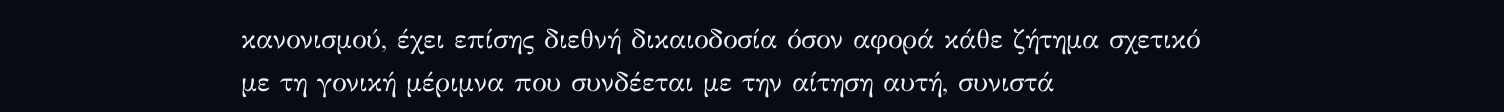κανονισμού, έχει επίσης διεθνή δικαιοδοσία όσον αφορά κάθε ζήτημα σχετικό με τη γονική μέριμνα που συνδέεται με την αίτηση αυτή, συνιστά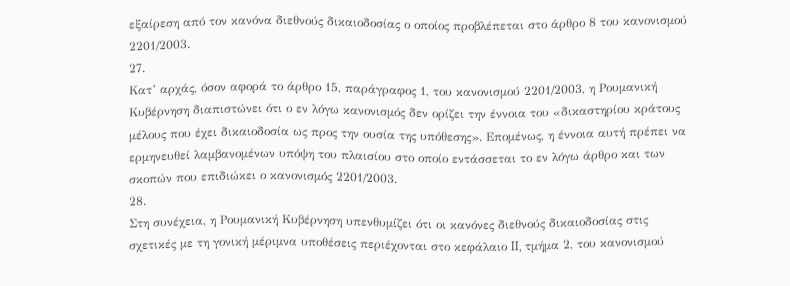εξαίρεση από τον κανόνα διεθνούς δικαιοδοσίας ο οποίος προβλέπεται στο άρθρο 8 του κανονισμού 2201/2003.
27.
Κατ’ αρχάς, όσον αφορά το άρθρο 15, παράγραφος 1, του κανονισμού 2201/2003, η Ρουμανική Κυβέρνηση διαπιστώνει ότι ο εν λόγω κανονισμός δεν ορίζει την έννοια του «δικαστηρίου κράτους μέλους που έχει δικαιοδοσία ως προς την ουσία της υπόθεσης». Επομένως, η έννοια αυτή πρέπει να ερμηνευθεί λαμβανομένων υπόψη του πλαισίου στο οποίο εντάσσεται το εν λόγω άρθρο και των σκοπών που επιδιώκει ο κανονισμός 2201/2003.
28.
Στη συνέχεια, η Ρουμανική Κυβέρνηση υπενθυμίζει ότι οι κανόνες διεθνούς δικαιοδοσίας στις σχετικές με τη γονική μέριμνα υποθέσεις περιέχονται στο κεφάλαιο II, τμήμα 2, του κανονισμού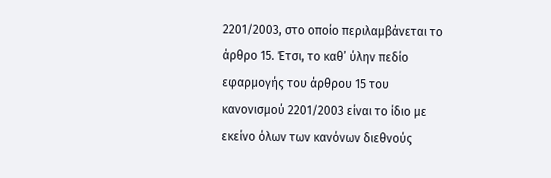2201/2003, στο οποίο περιλαμβάνεται το άρθρο 15. Έτσι, το καθ’ ύλην πεδίο εφαρμογής του άρθρου 15 του κανονισμού 2201/2003 είναι το ίδιο με εκείνο όλων των κανόνων διεθνούς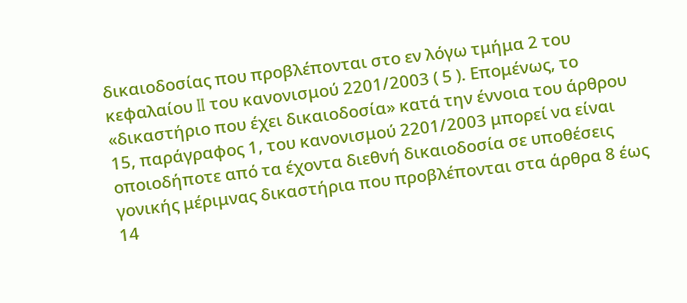δικαιοδοσίας που προβλέπονται στο εν λόγω τμήμα 2 του κεφαλαίου II του κανονισμού 2201/2003 ( 5 ). Επομένως, το «δικαστήριο που έχει δικαιοδοσία» κατά την έννοια του άρθρου 15, παράγραφος 1, του κανονισμού 2201/2003 μπορεί να είναι οποιοδήποτε από τα έχοντα διεθνή δικαιοδοσία σε υποθέσεις γονικής μέριμνας δικαστήρια που προβλέπονται στα άρθρα 8 έως 14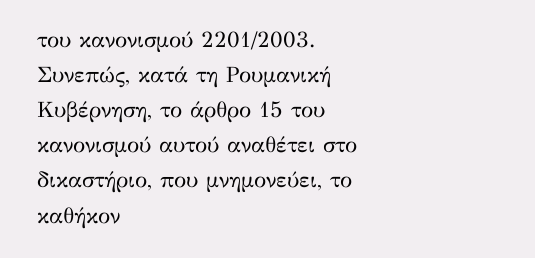του κανονισμού 2201/2003. Συνεπώς, κατά τη Ρουμανική Κυβέρνηση, το άρθρο 15 του κανονισμού αυτού αναθέτει στο δικαστήριο, που μνημονεύει, το καθήκον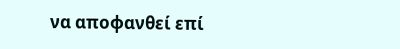να αποφανθεί επί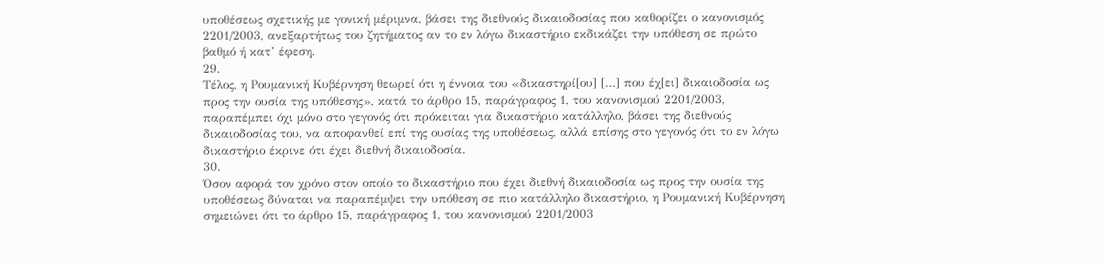υποθέσεως σχετικής με γονική μέριμνα, βάσει της διεθνούς δικαιοδοσίας που καθορίζει ο κανονισμός 2201/2003, ανεξαρτήτως του ζητήματος αν το εν λόγω δικαστήριο εκδικάζει την υπόθεση σε πρώτο βαθμό ή κατ’ έφεση.
29.
Τέλος, η Ρουμανική Κυβέρνηση θεωρεί ότι η έννοια του «δικαστηρί[ου] […] που έχ[ει] δικαιοδοσία ως προς την ουσία της υπόθεσης», κατά το άρθρο 15, παράγραφος 1, του κανονισμού 2201/2003, παραπέμπει όχι μόνο στο γεγονός ότι πρόκειται για δικαστήριο κατάλληλο, βάσει της διεθνούς δικαιοδοσίας του, να αποφανθεί επί της ουσίας της υποθέσεως, αλλά επίσης στο γεγονός ότι το εν λόγω δικαστήριο έκρινε ότι έχει διεθνή δικαιοδοσία.
30.
Όσον αφορά τον χρόνο στον οποίο το δικαστήριο που έχει διεθνή δικαιοδοσία ως προς την ουσία της υποθέσεως δύναται να παραπέμψει την υπόθεση σε πιο κατάλληλο δικαστήριο, η Ρουμανική Κυβέρνηση σημειώνει ότι το άρθρο 15, παράγραφος 1, του κανονισμού 2201/2003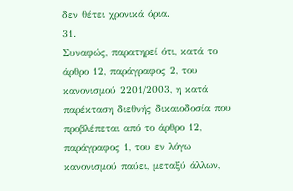δεν θέτει χρονικά όρια.
31.
Συναφώς, παρατηρεί ότι, κατά το άρθρο 12, παράγραφος 2, του κανονισμού 2201/2003, η κατά παρέκταση διεθνής δικαιοδοσία που προβλέπεται από το άρθρο 12, παράγραφος 1, του εν λόγω κανονισμού παύει, μεταξύ άλλων,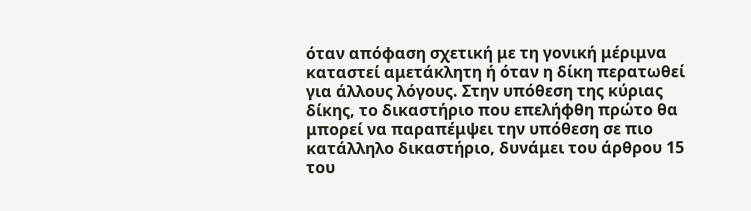όταν απόφαση σχετική με τη γονική μέριμνα καταστεί αμετάκλητη ή όταν η δίκη περατωθεί για άλλους λόγους. Στην υπόθεση της κύριας δίκης, το δικαστήριο που επελήφθη πρώτο θα μπορεί να παραπέμψει την υπόθεση σε πιο κατάλληλο δικαστήριο, δυνάμει του άρθρου 15 του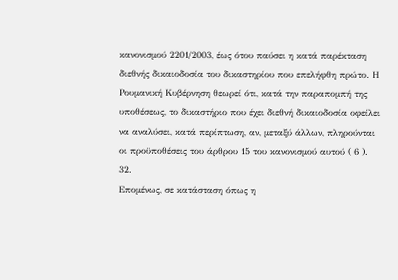κανονισμού 2201/2003, έως ότου παύσει η κατά παρέκταση διεθνής δικαιοδοσία του δικαστηρίου που επελήφθη πρώτο. Η Ρουμανική Κυβέρνηση θεωρεί ότι, κατά την παραπομπή της υποθέσεως, το δικαστήριο που έχει διεθνή δικαιοδοσία οφείλει να αναλύσει, κατά περίπτωση, αν, μεταξύ άλλων, πληρούνται οι προϋποθέσεις του άρθρου 15 του κανονισμού αυτού ( 6 ).
32.
Επομένως, σε κατάσταση όπως η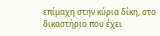επίμαχη στην κύρια δίκη, στο δικαστήριο που έχει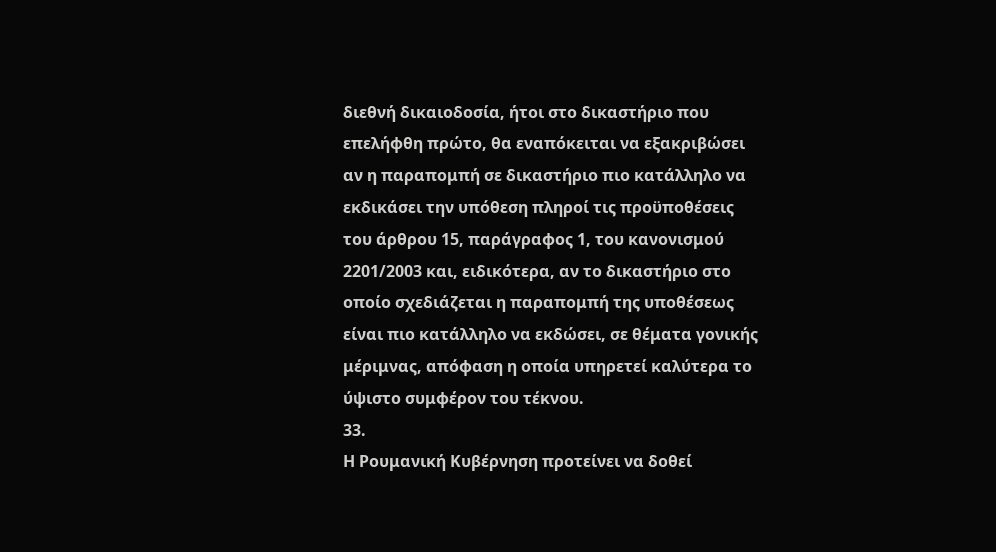διεθνή δικαιοδοσία, ήτοι στο δικαστήριο που επελήφθη πρώτο, θα εναπόκειται να εξακριβώσει αν η παραπομπή σε δικαστήριο πιο κατάλληλο να εκδικάσει την υπόθεση πληροί τις προϋποθέσεις του άρθρου 15, παράγραφος 1, του κανονισμού 2201/2003 και, ειδικότερα, αν το δικαστήριο στο οποίο σχεδιάζεται η παραπομπή της υποθέσεως είναι πιο κατάλληλο να εκδώσει, σε θέματα γονικής μέριμνας, απόφαση η οποία υπηρετεί καλύτερα το ύψιστο συμφέρον του τέκνου.
33.
Η Ρουμανική Κυβέρνηση προτείνει να δοθεί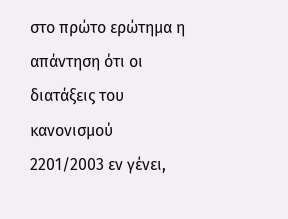στο πρώτο ερώτημα η απάντηση ότι οι διατάξεις του κανονισμού 2201/2003 εν γένει,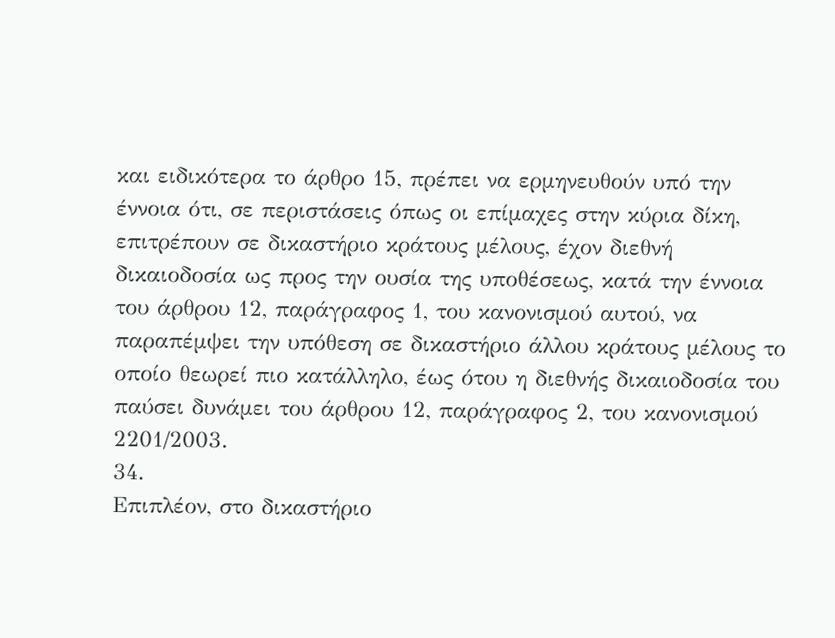και ειδικότερα το άρθρο 15, πρέπει να ερμηνευθούν υπό την έννοια ότι, σε περιστάσεις όπως οι επίμαχες στην κύρια δίκη, επιτρέπουν σε δικαστήριο κράτους μέλους, έχον διεθνή δικαιοδοσία ως προς την ουσία της υποθέσεως, κατά την έννοια του άρθρου 12, παράγραφος 1, του κανονισμού αυτού, να παραπέμψει την υπόθεση σε δικαστήριο άλλου κράτους μέλους το οποίο θεωρεί πιο κατάλληλο, έως ότου η διεθνής δικαιοδοσία του παύσει δυνάμει του άρθρου 12, παράγραφος 2, του κανονισμού 2201/2003.
34.
Επιπλέον, στο δικαστήριο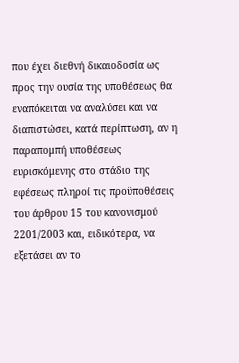που έχει διεθνή δικαιοδοσία ως προς την ουσία της υποθέσεως θα εναπόκειται να αναλύσει και να διαπιστώσει, κατά περίπτωση, αν η παραπομπή υποθέσεως ευρισκόμενης στο στάδιο της εφέσεως πληροί τις προϋποθέσεις του άρθρου 15 του κανονισμού 2201/2003 και, ειδικότερα, να εξετάσει αν το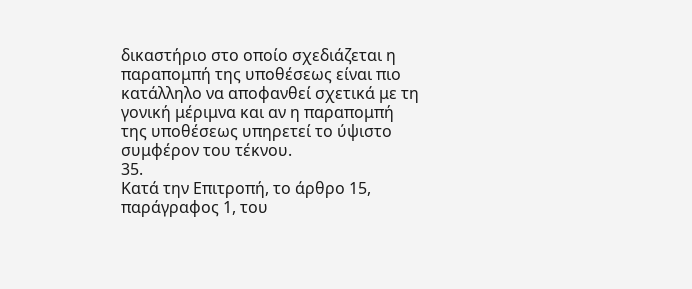δικαστήριο στο οποίο σχεδιάζεται η παραπομπή της υποθέσεως είναι πιο κατάλληλο να αποφανθεί σχετικά με τη γονική μέριμνα και αν η παραπομπή της υποθέσεως υπηρετεί το ύψιστο συμφέρον του τέκνου.
35.
Κατά την Επιτροπή, το άρθρο 15, παράγραφος 1, του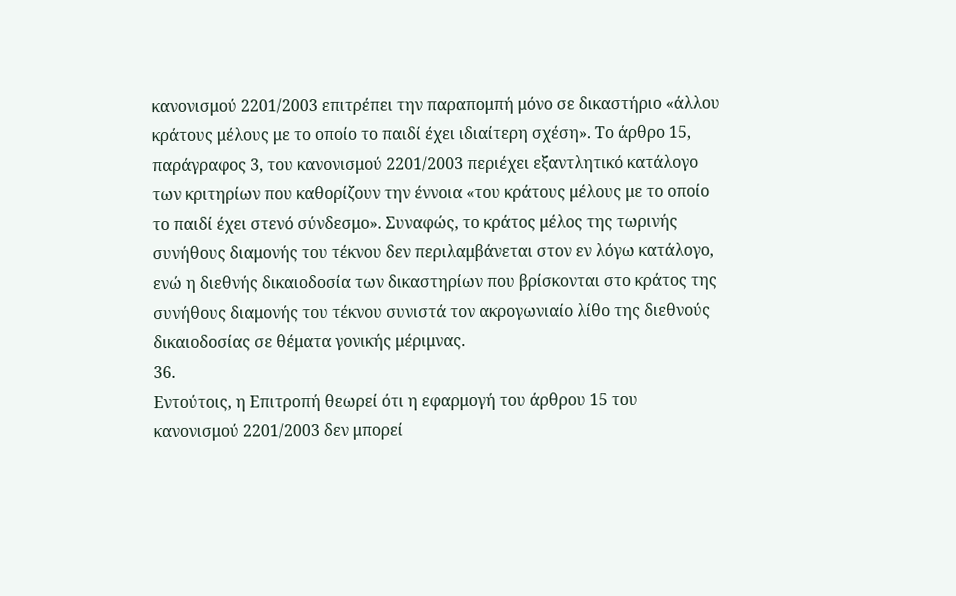κανονισμού 2201/2003 επιτρέπει την παραπομπή μόνο σε δικαστήριο «άλλου κράτους μέλους με το οποίο το παιδί έχει ιδιαίτερη σχέση». Το άρθρο 15, παράγραφος 3, του κανονισμού 2201/2003 περιέχει εξαντλητικό κατάλογο των κριτηρίων που καθορίζουν την έννοια «του κράτους μέλους με το οποίο το παιδί έχει στενό σύνδεσμο». Συναφώς, το κράτος μέλος της τωρινής συνήθους διαμονής του τέκνου δεν περιλαμβάνεται στον εν λόγω κατάλογο, ενώ η διεθνής δικαιοδοσία των δικαστηρίων που βρίσκονται στο κράτος της συνήθους διαμονής του τέκνου συνιστά τον ακρογωνιαίο λίθο της διεθνούς δικαιοδοσίας σε θέματα γονικής μέριμνας.
36.
Εντούτοις, η Επιτροπή θεωρεί ότι η εφαρμογή του άρθρου 15 του κανονισμού 2201/2003 δεν μπορεί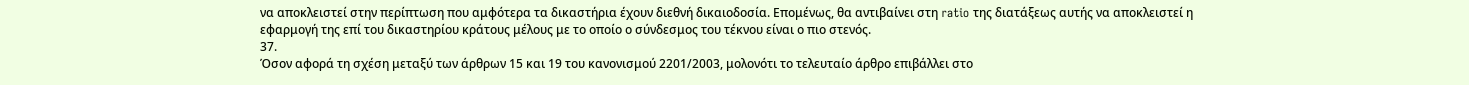να αποκλειστεί στην περίπτωση που αμφότερα τα δικαστήρια έχουν διεθνή δικαιοδοσία. Επομένως, θα αντιβαίνει στη ratio της διατάξεως αυτής να αποκλειστεί η εφαρμογή της επί του δικαστηρίου κράτους μέλους με το οποίο ο σύνδεσμος του τέκνου είναι ο πιο στενός.
37.
Όσον αφορά τη σχέση μεταξύ των άρθρων 15 και 19 του κανονισμού 2201/2003, μολονότι το τελευταίο άρθρο επιβάλλει στο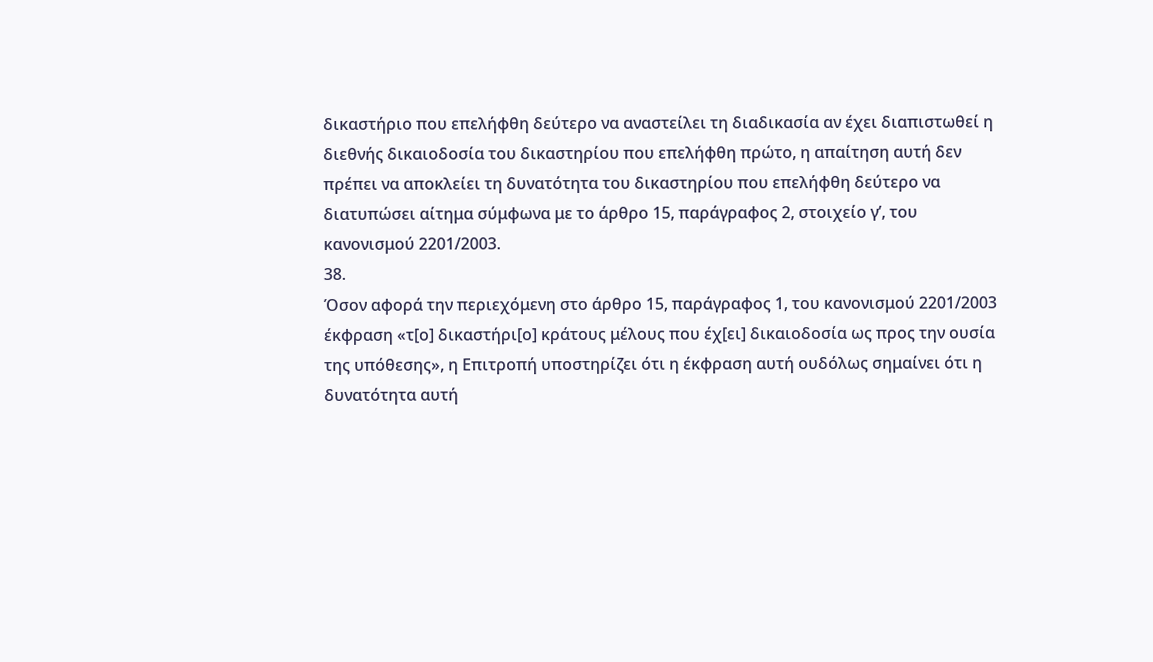δικαστήριο που επελήφθη δεύτερο να αναστείλει τη διαδικασία αν έχει διαπιστωθεί η διεθνής δικαιοδοσία του δικαστηρίου που επελήφθη πρώτο, η απαίτηση αυτή δεν πρέπει να αποκλείει τη δυνατότητα του δικαστηρίου που επελήφθη δεύτερο να διατυπώσει αίτημα σύμφωνα με το άρθρο 15, παράγραφος 2, στοιχείο γʹ, του κανονισμού 2201/2003.
38.
Όσον αφορά την περιεχόμενη στο άρθρο 15, παράγραφος 1, του κανονισμού 2201/2003 έκφραση «τ[ο] δικαστήρι[ο] κράτους μέλους που έχ[ει] δικαιοδοσία ως προς την ουσία της υπόθεσης», η Επιτροπή υποστηρίζει ότι η έκφραση αυτή ουδόλως σημαίνει ότι η δυνατότητα αυτή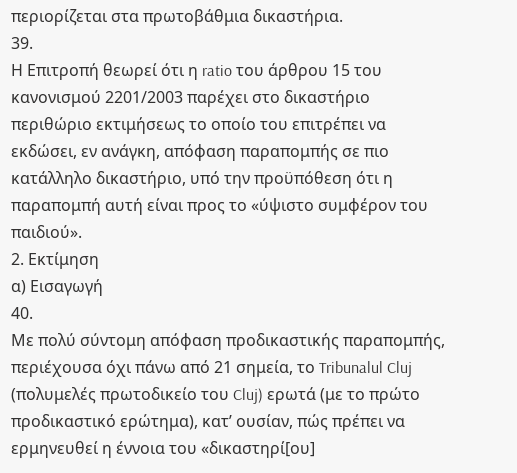περιορίζεται στα πρωτοβάθμια δικαστήρια.
39.
Η Επιτροπή θεωρεί ότι η ratio του άρθρου 15 του κανονισμού 2201/2003 παρέχει στο δικαστήριο περιθώριο εκτιμήσεως το οποίο του επιτρέπει να εκδώσει, εν ανάγκη, απόφαση παραπομπής σε πιο κατάλληλο δικαστήριο, υπό την προϋπόθεση ότι η παραπομπή αυτή είναι προς το «ύψιστο συμφέρον του παιδιού».
2. Εκτίμηση
α) Εισαγωγή
40.
Με πολύ σύντομη απόφαση προδικαστικής παραπομπής, περιέχουσα όχι πάνω από 21 σημεία, το Tribunalul Cluj (πολυμελές πρωτοδικείο του Cluj) ερωτά (με το πρώτο προδικαστικό ερώτημα), κατ’ ουσίαν, πώς πρέπει να ερμηνευθεί η έννοια του «δικαστηρί[ου]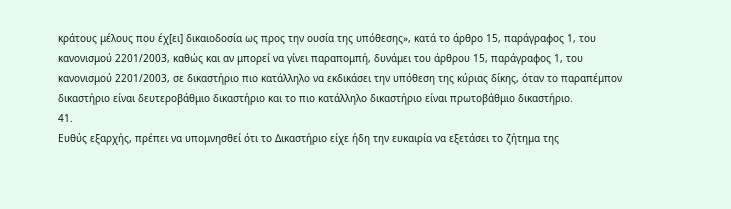κράτους μέλους που έχ[ει] δικαιοδοσία ως προς την ουσία της υπόθεσης», κατά το άρθρο 15, παράγραφος 1, του κανονισμού 2201/2003, καθώς και αν μπορεί να γίνει παραπομπή, δυνάμει του άρθρου 15, παράγραφος 1, του κανονισμού 2201/2003, σε δικαστήριο πιο κατάλληλο να εκδικάσει την υπόθεση της κύριας δίκης, όταν το παραπέμπον δικαστήριο είναι δευτεροβάθμιο δικαστήριο και το πιο κατάλληλο δικαστήριο είναι πρωτοβάθμιο δικαστήριο.
41.
Ευθύς εξαρχής, πρέπει να υπομνησθεί ότι το Δικαστήριο είχε ήδη την ευκαιρία να εξετάσει το ζήτημα της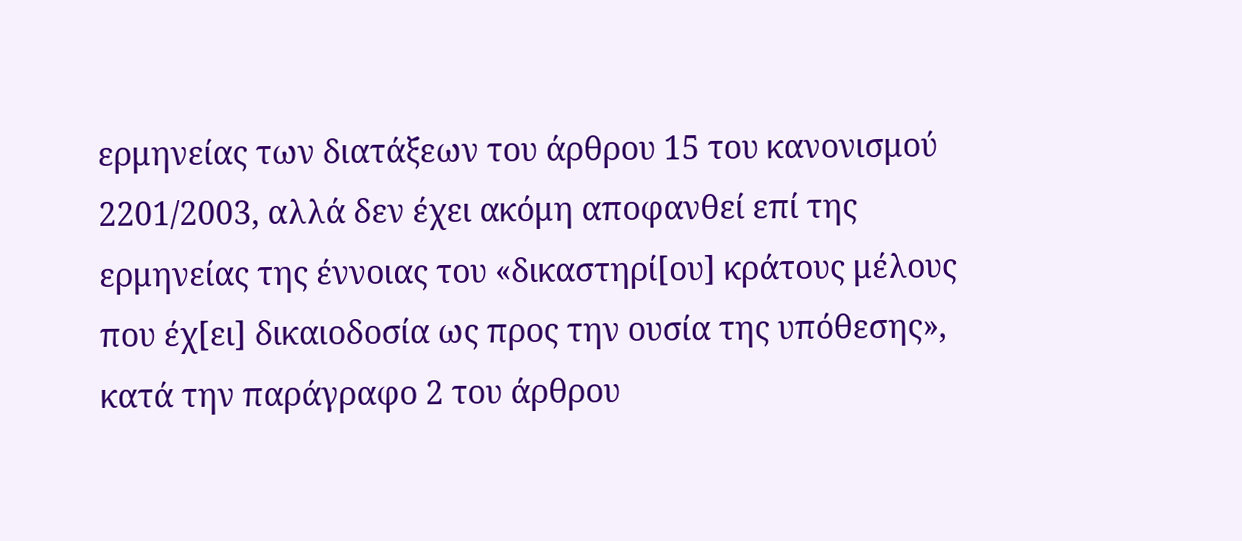ερμηνείας των διατάξεων του άρθρου 15 του κανονισμού 2201/2003, αλλά δεν έχει ακόμη αποφανθεί επί της ερμηνείας της έννοιας του «δικαστηρί[ου] κράτους μέλους που έχ[ει] δικαιοδοσία ως προς την ουσία της υπόθεσης», κατά την παράγραφο 2 του άρθρου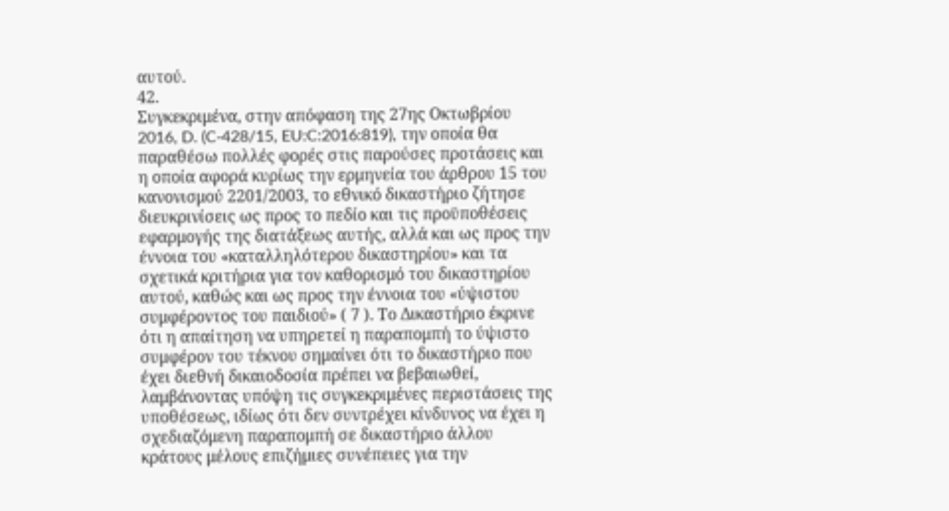αυτού.
42.
Συγκεκριμένα, στην απόφαση της 27ης Οκτωβρίου 2016, D. (C‑428/15, EU:C:2016:819), την οποία θα παραθέσω πολλές φορές στις παρούσες προτάσεις και η οποία αφορά κυρίως την ερμηνεία του άρθρου 15 του κανονισμού 2201/2003, το εθνικό δικαστήριο ζήτησε διευκρινίσεις ως προς το πεδίο και τις προϋποθέσεις εφαρμογής της διατάξεως αυτής, αλλά και ως προς την έννοια του «καταλληλότερου δικαστηρίου» και τα σχετικά κριτήρια για τον καθορισμό του δικαστηρίου αυτού, καθώς και ως προς την έννοια του «ύψιστου συμφέροντος του παιδιού» ( 7 ). Το Δικαστήριο έκρινε ότι η απαίτηση να υπηρετεί η παραπομπή το ύψιστο συμφέρον του τέκνου σημαίνει ότι το δικαστήριο που έχει διεθνή δικαιοδοσία πρέπει να βεβαιωθεί, λαμβάνοντας υπόψη τις συγκεκριμένες περιστάσεις της υποθέσεως, ιδίως ότι δεν συντρέχει κίνδυνος να έχει η σχεδιαζόμενη παραπομπή σε δικαστήριο άλλου κράτους μέλους επιζήμιες συνέπειες για την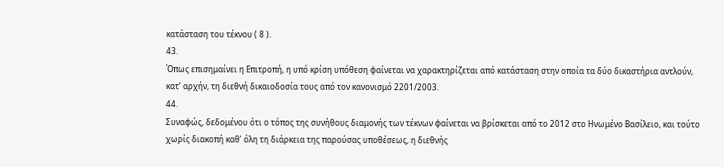κατάσταση του τέκνου ( 8 ).
43.
Όπως επισημαίνει η Επιτροπή, η υπό κρίση υπόθεση φαίνεται να χαρακτηρίζεται από κατάσταση στην οποία τα δύο δικαστήρια αντλούν, κατ’ αρχήν, τη διεθνή δικαιοδοσία τους από τον κανονισμό 2201/2003.
44.
Συναφώς, δεδομένου ότι ο τόπος της συνήθους διαμονής των τέκνων φαίνεται να βρίσκεται από το 2012 στο Ηνωμένο Βασίλειο, και τούτο χωρίς διακοπή καθ’ όλη τη διάρκεια της παρούσας υποθέσεως, η διεθνής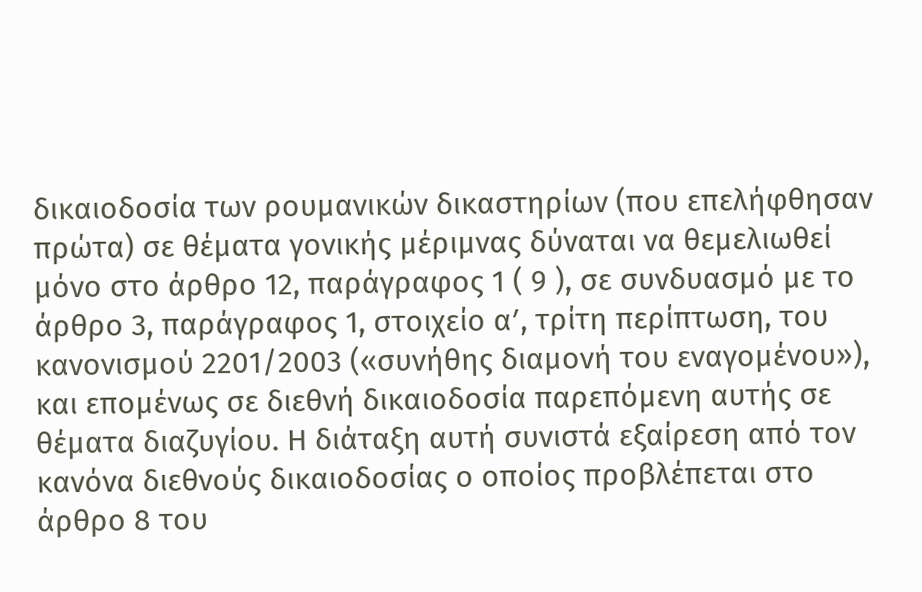δικαιοδοσία των ρουμανικών δικαστηρίων (που επελήφθησαν πρώτα) σε θέματα γονικής μέριμνας δύναται να θεμελιωθεί μόνο στο άρθρο 12, παράγραφος 1 ( 9 ), σε συνδυασμό με το άρθρο 3, παράγραφος 1, στοιχείο αʹ, τρίτη περίπτωση, του κανονισμού 2201/2003 («συνήθης διαμονή του εναγομένου»), και επομένως σε διεθνή δικαιοδοσία παρεπόμενη αυτής σε θέματα διαζυγίου. Η διάταξη αυτή συνιστά εξαίρεση από τον κανόνα διεθνούς δικαιοδοσίας ο οποίος προβλέπεται στο άρθρο 8 του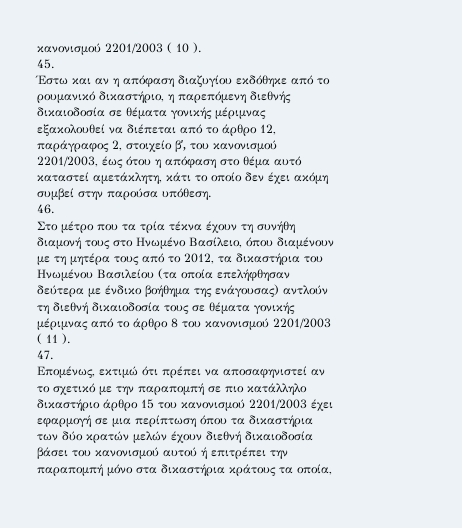κανονισμού 2201/2003 ( 10 ).
45.
Έστω και αν η απόφαση διαζυγίου εκδόθηκε από το ρουμανικό δικαστήριο, η παρεπόμενη διεθνής δικαιοδοσία σε θέματα γονικής μέριμνας εξακολουθεί να διέπεται από το άρθρο 12, παράγραφος 2, στοιχείο βʹ, του κανονισμού 2201/2003, έως ότου η απόφαση στο θέμα αυτό καταστεί αμετάκλητη, κάτι το οποίο δεν έχει ακόμη συμβεί στην παρούσα υπόθεση.
46.
Στο μέτρο που τα τρία τέκνα έχουν τη συνήθη διαμονή τους στο Ηνωμένο Βασίλειο, όπου διαμένουν με τη μητέρα τους από το 2012, τα δικαστήρια του Ηνωμένου Βασιλείου (τα οποία επελήφθησαν δεύτερα με ένδικο βοήθημα της ενάγουσας) αντλούν τη διεθνή δικαιοδοσία τους σε θέματα γονικής μέριμνας από το άρθρο 8 του κανονισμού 2201/2003 ( 11 ).
47.
Επομένως, εκτιμώ ότι πρέπει να αποσαφηνιστεί αν το σχετικό με την παραπομπή σε πιο κατάλληλο δικαστήριο άρθρο 15 του κανονισμού 2201/2003 έχει εφαρμογή σε μια περίπτωση όπου τα δικαστήρια των δύο κρατών μελών έχουν διεθνή δικαιοδοσία βάσει του κανονισμού αυτού ή επιτρέπει την παραπομπή μόνο στα δικαστήρια κράτους τα οποία,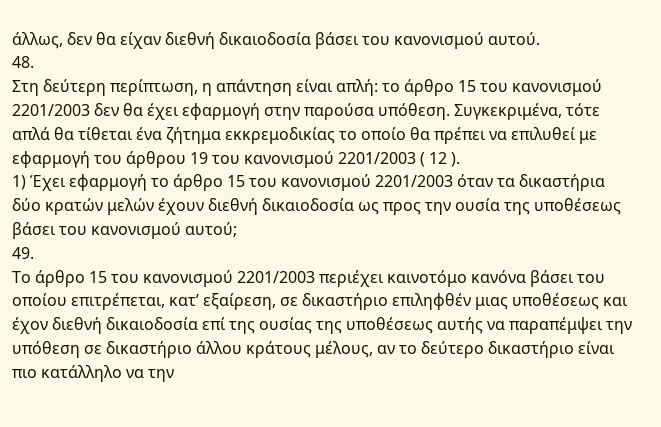άλλως, δεν θα είχαν διεθνή δικαιοδοσία βάσει του κανονισμού αυτού.
48.
Στη δεύτερη περίπτωση, η απάντηση είναι απλή: το άρθρο 15 του κανονισμού 2201/2003 δεν θα έχει εφαρμογή στην παρούσα υπόθεση. Συγκεκριμένα, τότε απλά θα τίθεται ένα ζήτημα εκκρεμοδικίας το οποίο θα πρέπει να επιλυθεί με εφαρμογή του άρθρου 19 του κανονισμού 2201/2003 ( 12 ).
1) Έχει εφαρμογή το άρθρο 15 του κανονισμού 2201/2003 όταν τα δικαστήρια δύο κρατών μελών έχουν διεθνή δικαιοδοσία ως προς την ουσία της υποθέσεως βάσει του κανονισμού αυτού;
49.
Το άρθρο 15 του κανονισμού 2201/2003 περιέχει καινοτόμο κανόνα βάσει του οποίου επιτρέπεται, κατ’ εξαίρεση, σε δικαστήριο επιληφθέν μιας υποθέσεως και έχον διεθνή δικαιοδοσία επί της ουσίας της υποθέσεως αυτής να παραπέμψει την υπόθεση σε δικαστήριο άλλου κράτους μέλους, αν το δεύτερο δικαστήριο είναι πιο κατάλληλο να την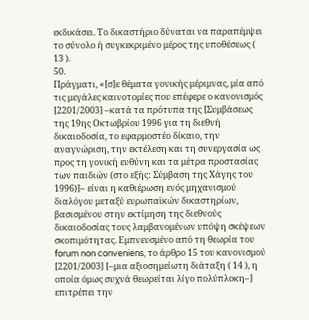εκδικάσει. Το δικαστήριο δύναται να παραπέμψει το σύνολο ή συγκεκριμένο μέρος της υποθέσεως ( 13 ).
50.
Πράγματι, «[σ]ε θέματα γονικής μέριμνας, μία από τις μεγάλες καινοτομίες που επέφερε ο κανονισμός [2201/2003] –κατά τα πρότυπα της [Συμβάσεως της 19ης Οκτωβρίου 1996 για τη διεθνή δικαιοδοσία, το εφαρμοστέο δίκαιο, την αναγνώριση, την εκτέλεση και τη συνεργασία ως προς τη γονική ευθύνη και τα μέτρα προστασίας των παιδιών (στο εξής: Σύμβαση της Χάγης του 1996)]– είναι η καθιέρωση ενός μηχανισμού διαλόγου μεταξύ ευρωπαϊκών δικαστηρίων, βασισμένου στην εκτίμηση της διεθνούς δικαιοδοσίας τους λαμβανομένων υπόψη σκέψεων σκοπιμότητας. Εμπνευσμένο από τη θεωρία του forum non conveniens, το άρθρο 15 του κανονισμού [2201/2003] [–μια αξιοσημείωτη διάταξη ( 14 ), η οποία όμως συχνά θεωρείται λίγο πολύπλοκη–] επιτρέπει την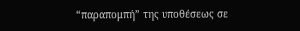“παραπομπή” της υποθέσεως σε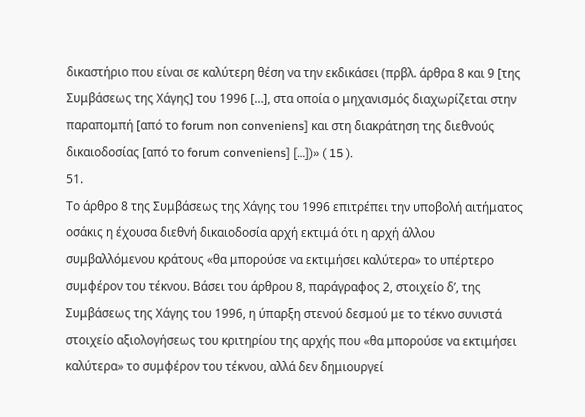δικαστήριο που είναι σε καλύτερη θέση να την εκδικάσει (πρβλ. άρθρα 8 και 9 [της Συμβάσεως της Χάγης] του 1996 […], στα οποία ο μηχανισμός διαχωρίζεται στην παραπομπή [από το forum non conveniens] και στη διακράτηση της διεθνούς δικαιοδοσίας [από το forum conveniens] […])» ( 15 ).
51.
Το άρθρο 8 της Συμβάσεως της Χάγης του 1996 επιτρέπει την υποβολή αιτήματος οσάκις η έχουσα διεθνή δικαιοδοσία αρχή εκτιμά ότι η αρχή άλλου συμβαλλόμενου κράτους «θα μπορούσε να εκτιμήσει καλύτερα» το υπέρτερο συμφέρον του τέκνου. Βάσει του άρθρου 8, παράγραφος 2, στοιχείο δʹ, της Συμβάσεως της Χάγης του 1996, η ύπαρξη στενού δεσμού με το τέκνο συνιστά στοιχείο αξιολογήσεως του κριτηρίου της αρχής που «θα μπορούσε να εκτιμήσει καλύτερα» το συμφέρον του τέκνου, αλλά δεν δημιουργεί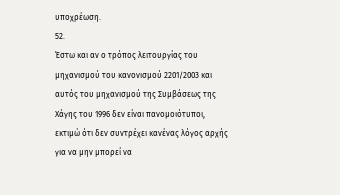υποχρέωση.
52.
Έστω και αν ο τρόπος λειτουργίας του μηχανισμού του κανονισμού 2201/2003 και αυτός του μηχανισμού της Συμβάσεως της Χάγης του 1996 δεν είναι πανομοιότυποι, εκτιμώ ότι δεν συντρέχει κανένας λόγος αρχής για να μην μπορεί να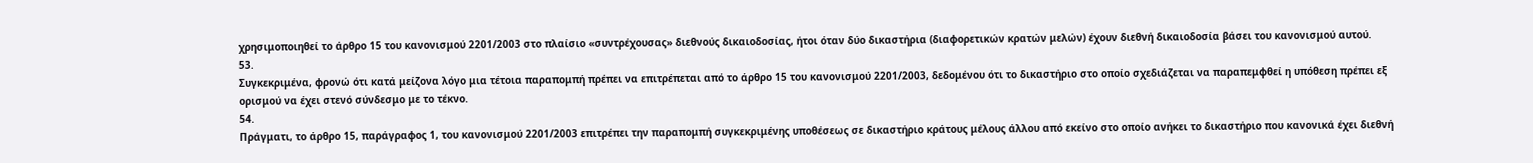χρησιμοποιηθεί το άρθρο 15 του κανονισμού 2201/2003 στο πλαίσιο «συντρέχουσας» διεθνούς δικαιοδοσίας, ήτοι όταν δύο δικαστήρια (διαφορετικών κρατών μελών) έχουν διεθνή δικαιοδοσία βάσει του κανονισμού αυτού.
53.
Συγκεκριμένα, φρονώ ότι κατά μείζονα λόγο μια τέτοια παραπομπή πρέπει να επιτρέπεται από το άρθρο 15 του κανονισμού 2201/2003, δεδομένου ότι το δικαστήριο στο οποίο σχεδιάζεται να παραπεμφθεί η υπόθεση πρέπει εξ ορισμού να έχει στενό σύνδεσμο με το τέκνο.
54.
Πράγματι, το άρθρο 15, παράγραφος 1, του κανονισμού 2201/2003 επιτρέπει την παραπομπή συγκεκριμένης υποθέσεως σε δικαστήριο κράτους μέλους άλλου από εκείνο στο οποίο ανήκει το δικαστήριο που κανονικά έχει διεθνή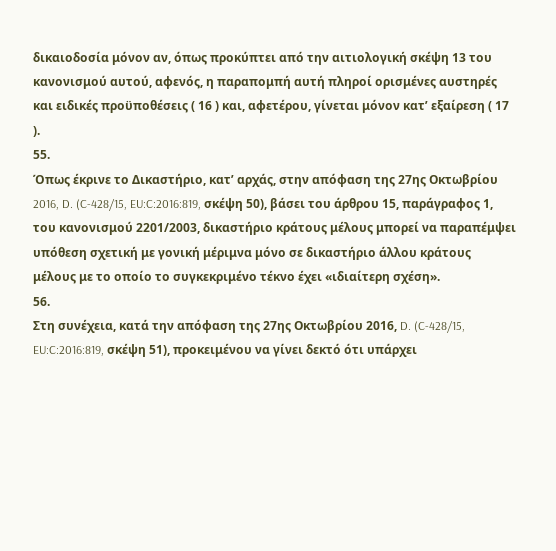δικαιοδοσία μόνον αν, όπως προκύπτει από την αιτιολογική σκέψη 13 του κανονισμού αυτού, αφενός, η παραπομπή αυτή πληροί ορισμένες αυστηρές και ειδικές προϋποθέσεις ( 16 ) και, αφετέρου, γίνεται μόνον κατ’ εξαίρεση ( 17 ).
55.
Όπως έκρινε το Δικαστήριο, κατ’ αρχάς, στην απόφαση της 27ης Οκτωβρίου 2016, D. (C‑428/15, EU:C:2016:819, σκέψη 50), βάσει του άρθρου 15, παράγραφος 1, του κανονισμού 2201/2003, δικαστήριο κράτους μέλους μπορεί να παραπέμψει υπόθεση σχετική με γονική μέριμνα μόνο σε δικαστήριο άλλου κράτους μέλους με το οποίο το συγκεκριμένο τέκνο έχει «ιδιαίτερη σχέση».
56.
Στη συνέχεια, κατά την απόφαση της 27ης Οκτωβρίου 2016, D. (C‑428/15, EU:C:2016:819, σκέψη 51), προκειμένου να γίνει δεκτό ότι υπάρχει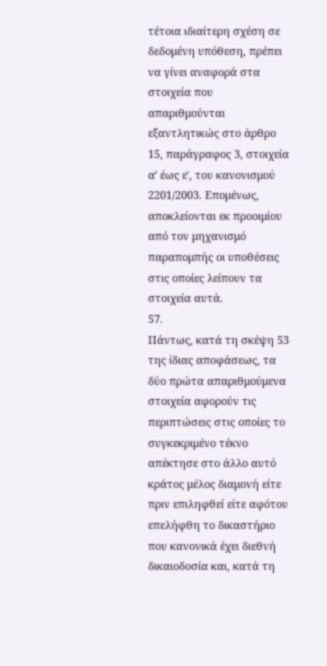τέτοια ιδιαίτερη σχέση σε δεδομένη υπόθεση, πρέπει να γίνει αναφορά στα στοιχεία που απαριθμούνται εξαντλητικώς στο άρθρο 15, παράγραφος 3, στοιχεία αʹ έως εʹ, του κανονισμού 2201/2003. Επομένως, αποκλείονται εκ προοιμίου από τον μηχανισμό παραπομπής οι υποθέσεις στις οποίες λείπουν τα στοιχεία αυτά.
57.
Πάντως, κατά τη σκέψη 53 της ίδιας αποφάσεως, τα δύο πρώτα απαριθμούμενα στοιχεία αφορούν τις περιπτώσεις στις οποίες το συγκεκριμένο τέκνο απέκτησε στο άλλο αυτό κράτος μέλος διαμονή είτε πριν επιληφθεί είτε αφότου επελήφθη το δικαστήριο που κανονικά έχει διεθνή δικαιοδοσία και, κατά τη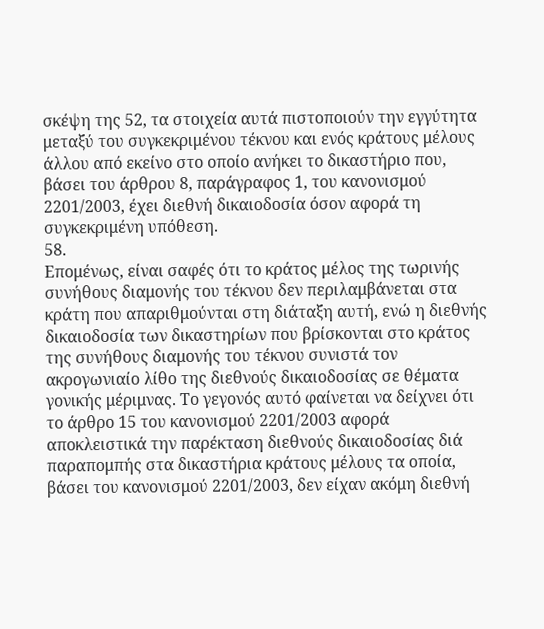σκέψη της 52, τα στοιχεία αυτά πιστοποιούν την εγγύτητα μεταξύ του συγκεκριμένου τέκνου και ενός κράτους μέλους άλλου από εκείνο στο οποίο ανήκει το δικαστήριο που, βάσει του άρθρου 8, παράγραφος 1, του κανονισμού 2201/2003, έχει διεθνή δικαιοδοσία όσον αφορά τη συγκεκριμένη υπόθεση.
58.
Επομένως, είναι σαφές ότι το κράτος μέλος της τωρινής συνήθους διαμονής του τέκνου δεν περιλαμβάνεται στα κράτη που απαριθμούνται στη διάταξη αυτή, ενώ η διεθνής δικαιοδοσία των δικαστηρίων που βρίσκονται στο κράτος της συνήθους διαμονής του τέκνου συνιστά τον ακρογωνιαίο λίθο της διεθνούς δικαιοδοσίας σε θέματα γονικής μέριμνας. Το γεγονός αυτό φαίνεται να δείχνει ότι το άρθρο 15 του κανονισμού 2201/2003 αφορά αποκλειστικά την παρέκταση διεθνούς δικαιοδοσίας διά παραπομπής στα δικαστήρια κράτους μέλους τα οποία, βάσει του κανονισμού 2201/2003, δεν είχαν ακόμη διεθνή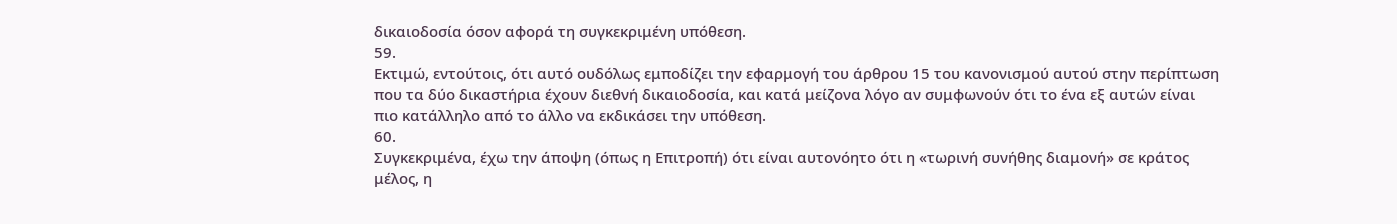δικαιοδοσία όσον αφορά τη συγκεκριμένη υπόθεση.
59.
Εκτιμώ, εντούτοις, ότι αυτό ουδόλως εμποδίζει την εφαρμογή του άρθρου 15 του κανονισμού αυτού στην περίπτωση που τα δύο δικαστήρια έχουν διεθνή δικαιοδοσία, και κατά μείζονα λόγο αν συμφωνούν ότι το ένα εξ αυτών είναι πιο κατάλληλο από το άλλο να εκδικάσει την υπόθεση.
60.
Συγκεκριμένα, έχω την άποψη (όπως η Επιτροπή) ότι είναι αυτονόητο ότι η «τωρινή συνήθης διαμονή» σε κράτος μέλος, η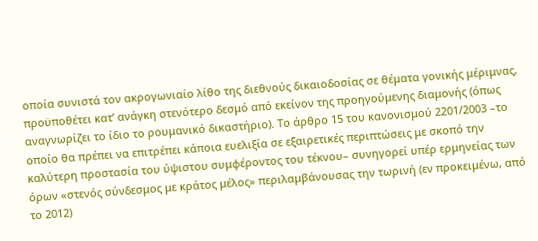οποία συνιστά τον ακρογωνιαίο λίθο της διεθνούς δικαιοδοσίας σε θέματα γονικής μέριμνας, προϋποθέτει κατ’ ανάγκη στενότερο δεσμό από εκείνον της προηγούμενης διαμονής (όπως αναγνωρίζει το ίδιο το ρουμανικό δικαστήριο). Το άρθρο 15 του κανονισμού 2201/2003 –το οποίο θα πρέπει να επιτρέπει κάποια ευελιξία σε εξαιρετικές περιπτώσεις με σκοπό την καλύτερη προστασία του ύψιστου συμφέροντος του τέκνου– συνηγορεί υπέρ ερμηνείας των όρων «στενός σύνδεσμος με κράτος μέλος» περιλαμβάνουσας την τωρινή (εν προκειμένω, από το 2012)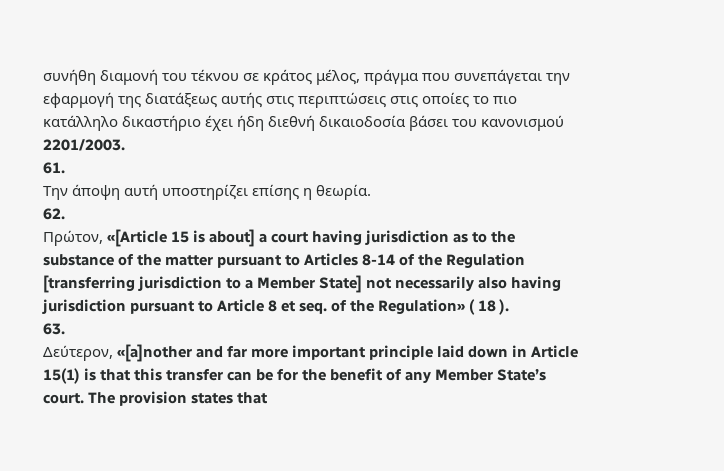συνήθη διαμονή του τέκνου σε κράτος μέλος, πράγμα που συνεπάγεται την εφαρμογή της διατάξεως αυτής στις περιπτώσεις στις οποίες το πιο κατάλληλο δικαστήριο έχει ήδη διεθνή δικαιοδοσία βάσει του κανονισμού 2201/2003.
61.
Την άποψη αυτή υποστηρίζει επίσης η θεωρία.
62.
Πρώτον, «[Article 15 is about] a court having jurisdiction as to the substance of the matter pursuant to Articles 8-14 of the Regulation [transferring jurisdiction to a Member State] not necessarily also having jurisdiction pursuant to Article 8 et seq. of the Regulation» ( 18 ).
63.
Δεύτερον, «[a]nother and far more important principle laid down in Article 15(1) is that this transfer can be for the benefit of any Member State’s court. The provision states that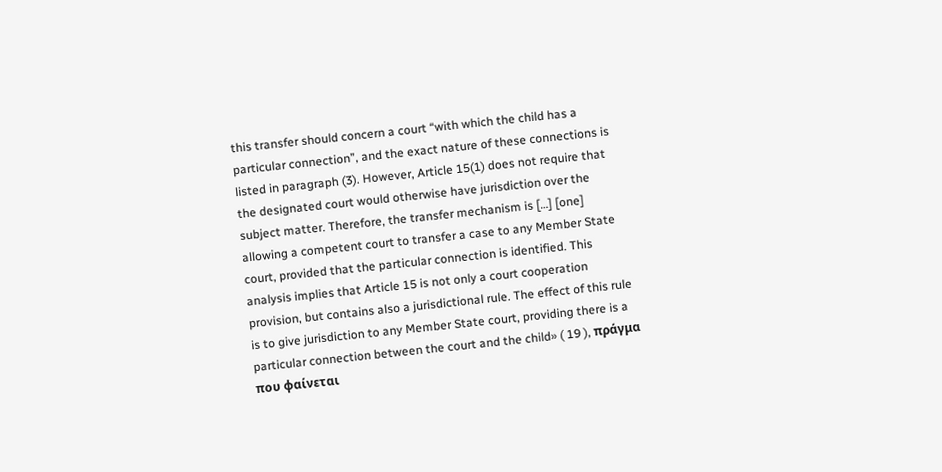this transfer should concern a court “with which the child has a particular connection”, and the exact nature of these connections is listed in paragraph (3). However, Article 15(1) does not require that the designated court would otherwise have jurisdiction over the subject matter. Therefore, the transfer mechanism is […] [one] allowing a competent court to transfer a case to any Member State court, provided that the particular connection is identified. This analysis implies that Article 15 is not only a court cooperation provision, but contains also a jurisdictional rule. The effect of this rule is to give jurisdiction to any Member State court, providing there is a particular connection between the court and the child» ( 19 ), πράγμα που φαίνεται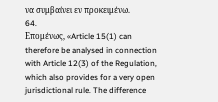να συμβαίνει εν προκειμένω.
64.
Επομένως, «Article 15(1) can therefore be analysed in connection with Article 12(3) of the Regulation, which also provides for a very open jurisdictional rule. The difference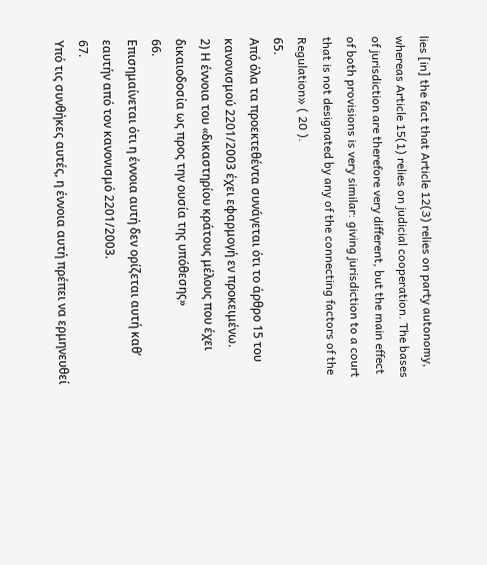lies [in] the fact that Article 12(3) relies on party autonomy, whereas Article 15(1) relies on judicial cooperation. The bases of jurisdiction are therefore very different, but the main effect of both provisions is very similar: giving jurisdiction to a court that is not designated by any of the connecting factors of the Regulation» ( 20 ).
65.
Από όλα τα προεκτεθέντα συνάγεται ότι το άρθρο 15 του κανονισμού 2201/2003 έχει εφαρμογή εν προκειμένω.
2) Η έννοια του «δικαστηρίου κράτους μέλους που έχει δικαιοδοσία ως προς την ουσία της υπόθεσης»
66.
Επισημαίνεται ότι η έννοια αυτή δεν ορίζεται αυτή καθ’ εαυτήν από τον κανονισμό 2201/2003.
67.
Υπό τις συνθήκες αυτές, η έννοια αυτή πρέπει να ερμηνευθεί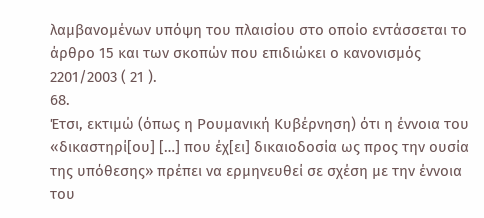λαμβανομένων υπόψη του πλαισίου στο οποίο εντάσσεται το άρθρο 15 και των σκοπών που επιδιώκει ο κανονισμός 2201/2003 ( 21 ).
68.
Έτσι, εκτιμώ (όπως η Ρουμανική Κυβέρνηση) ότι η έννοια του «δικαστηρί[ου] […] που έχ[ει] δικαιοδοσία ως προς την ουσία της υπόθεσης» πρέπει να ερμηνευθεί σε σχέση με την έννοια του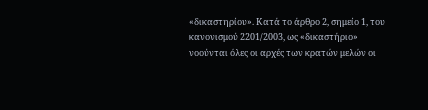«δικαστηρίου». Κατά το άρθρο 2, σημείο 1, του κανονισμού 2201/2003, ως «δικαστήριο» νοούνται όλες οι αρχές των κρατών μελών οι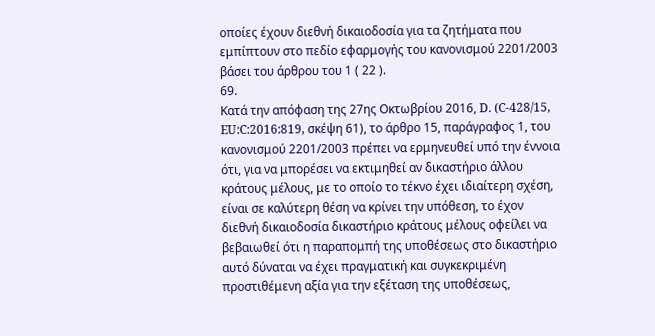οποίες έχουν διεθνή δικαιοδοσία για τα ζητήματα που εμπίπτουν στο πεδίο εφαρμογής του κανονισμού 2201/2003 βάσει του άρθρου του 1 ( 22 ).
69.
Κατά την απόφαση της 27ης Οκτωβρίου 2016, D. (C‑428/15, EU:C:2016:819, σκέψη 61), το άρθρο 15, παράγραφος 1, του κανονισμού 2201/2003 πρέπει να ερμηνευθεί υπό την έννοια ότι, για να μπορέσει να εκτιμηθεί αν δικαστήριο άλλου κράτους μέλους, με το οποίο το τέκνο έχει ιδιαίτερη σχέση, είναι σε καλύτερη θέση να κρίνει την υπόθεση, το έχον διεθνή δικαιοδοσία δικαστήριο κράτους μέλους οφείλει να βεβαιωθεί ότι η παραπομπή της υποθέσεως στο δικαστήριο αυτό δύναται να έχει πραγματική και συγκεκριμένη προστιθέμενη αξία για την εξέταση της υποθέσεως,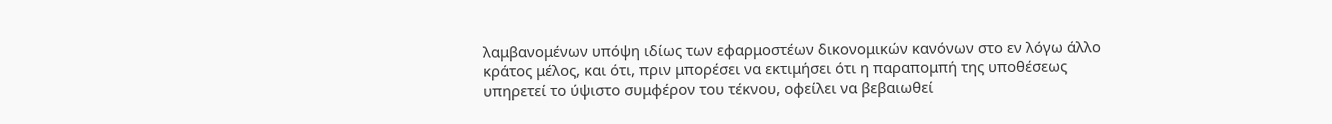λαμβανομένων υπόψη ιδίως των εφαρμοστέων δικονομικών κανόνων στο εν λόγω άλλο κράτος μέλος, και ότι, πριν μπορέσει να εκτιμήσει ότι η παραπομπή της υποθέσεως υπηρετεί το ύψιστο συμφέρον του τέκνου, οφείλει να βεβαιωθεί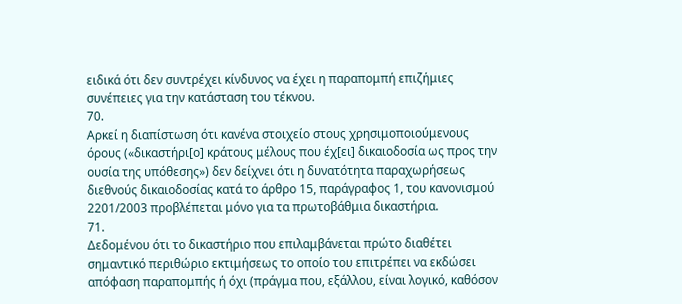ειδικά ότι δεν συντρέχει κίνδυνος να έχει η παραπομπή επιζήμιες συνέπειες για την κατάσταση του τέκνου.
70.
Αρκεί η διαπίστωση ότι κανένα στοιχείο στους χρησιμοποιούμενους όρους («δικαστήρι[ο] κράτους μέλους που έχ[ει] δικαιοδοσία ως προς την ουσία της υπόθεσης») δεν δείχνει ότι η δυνατότητα παραχωρήσεως διεθνούς δικαιοδοσίας κατά το άρθρο 15, παράγραφος 1, του κανονισμού 2201/2003 προβλέπεται μόνο για τα πρωτοβάθμια δικαστήρια.
71.
Δεδομένου ότι το δικαστήριο που επιλαμβάνεται πρώτο διαθέτει σημαντικό περιθώριο εκτιμήσεως το οποίο του επιτρέπει να εκδώσει απόφαση παραπομπής ή όχι (πράγμα που, εξάλλου, είναι λογικό, καθόσον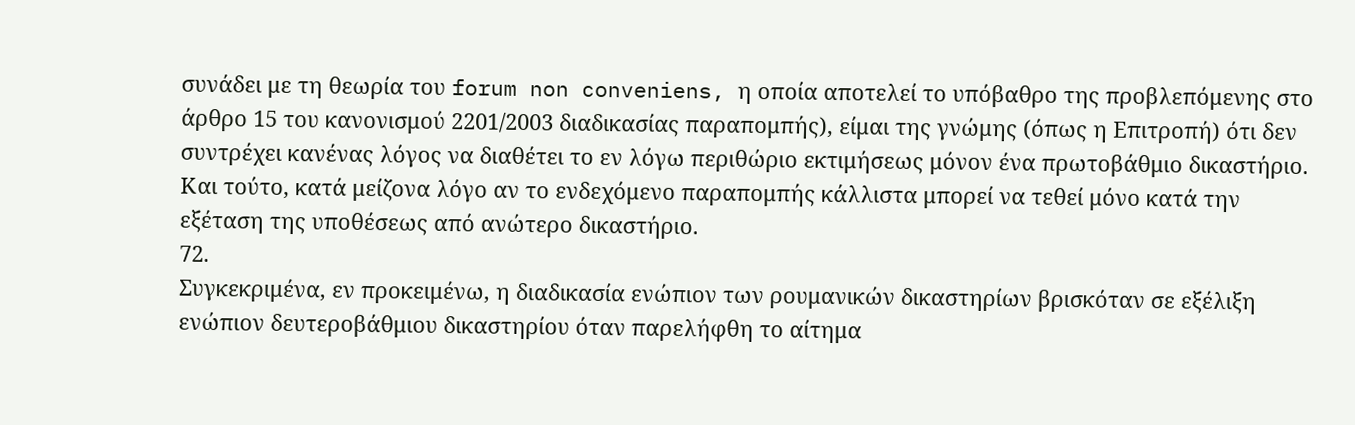συνάδει με τη θεωρία του forum non conveniens, η οποία αποτελεί το υπόβαθρο της προβλεπόμενης στο άρθρο 15 του κανονισμού 2201/2003 διαδικασίας παραπομπής), είμαι της γνώμης (όπως η Επιτροπή) ότι δεν συντρέχει κανένας λόγος να διαθέτει το εν λόγω περιθώριο εκτιμήσεως μόνον ένα πρωτοβάθμιο δικαστήριο. Και τούτο, κατά μείζονα λόγο αν το ενδεχόμενο παραπομπής κάλλιστα μπορεί να τεθεί μόνο κατά την εξέταση της υποθέσεως από ανώτερο δικαστήριο.
72.
Συγκεκριμένα, εν προκειμένω, η διαδικασία ενώπιον των ρουμανικών δικαστηρίων βρισκόταν σε εξέλιξη ενώπιον δευτεροβάθμιου δικαστηρίου όταν παρελήφθη το αίτημα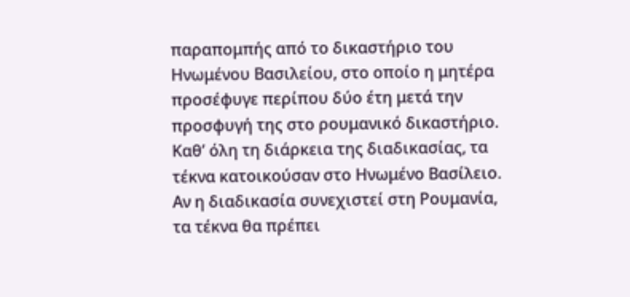παραπομπής από το δικαστήριο του Ηνωμένου Βασιλείου, στο οποίο η μητέρα προσέφυγε περίπου δύο έτη μετά την προσφυγή της στο ρουμανικό δικαστήριο. Καθ’ όλη τη διάρκεια της διαδικασίας, τα τέκνα κατοικούσαν στο Ηνωμένο Βασίλειο. Αν η διαδικασία συνεχιστεί στη Ρουμανία, τα τέκνα θα πρέπει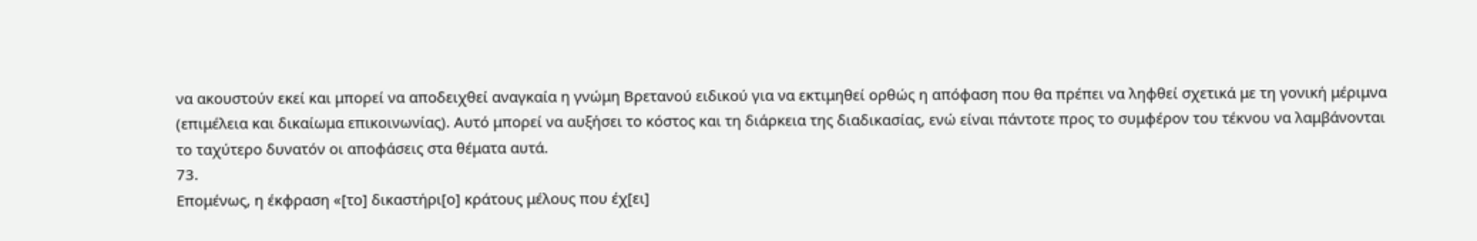να ακουστούν εκεί και μπορεί να αποδειχθεί αναγκαία η γνώμη Βρετανού ειδικού για να εκτιμηθεί ορθώς η απόφαση που θα πρέπει να ληφθεί σχετικά με τη γονική μέριμνα (επιμέλεια και δικαίωμα επικοινωνίας). Αυτό μπορεί να αυξήσει το κόστος και τη διάρκεια της διαδικασίας, ενώ είναι πάντοτε προς το συμφέρον του τέκνου να λαμβάνονται το ταχύτερο δυνατόν οι αποφάσεις στα θέματα αυτά.
73.
Επομένως, η έκφραση «[το] δικαστήρι[ο] κράτους μέλους που έχ[ει]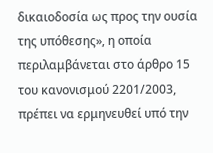δικαιοδοσία ως προς την ουσία της υπόθεσης», η οποία περιλαμβάνεται στο άρθρο 15 του κανονισμού 2201/2003, πρέπει να ερμηνευθεί υπό την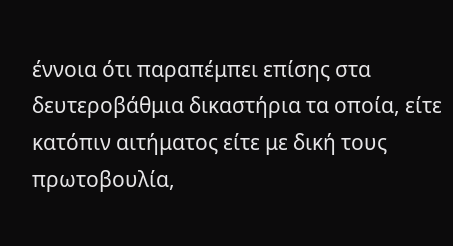έννοια ότι παραπέμπει επίσης στα δευτεροβάθμια δικαστήρια τα οποία, είτε κατόπιν αιτήματος είτε με δική τους πρωτοβουλία,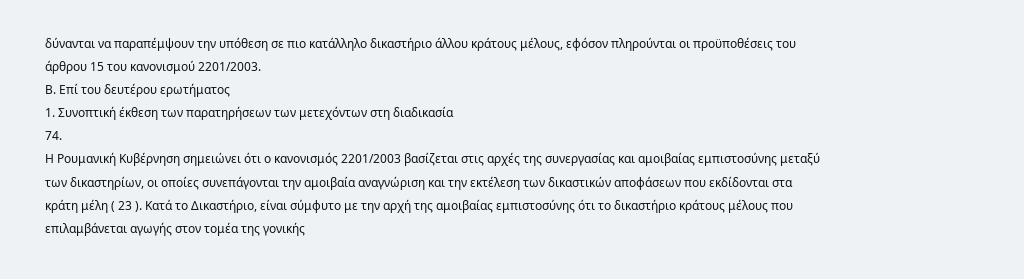δύνανται να παραπέμψουν την υπόθεση σε πιο κατάλληλο δικαστήριο άλλου κράτους μέλους, εφόσον πληρούνται οι προϋποθέσεις του άρθρου 15 του κανονισμού 2201/2003.
Β. Επί του δευτέρου ερωτήματος
1. Συνοπτική έκθεση των παρατηρήσεων των μετεχόντων στη διαδικασία
74.
Η Ρουμανική Κυβέρνηση σημειώνει ότι ο κανονισμός 2201/2003 βασίζεται στις αρχές της συνεργασίας και αμοιβαίας εμπιστοσύνης μεταξύ των δικαστηρίων, οι οποίες συνεπάγονται την αμοιβαία αναγνώριση και την εκτέλεση των δικαστικών αποφάσεων που εκδίδονται στα κράτη μέλη ( 23 ). Κατά το Δικαστήριο, είναι σύμφυτο με την αρχή της αμοιβαίας εμπιστοσύνης ότι το δικαστήριο κράτους μέλους που επιλαμβάνεται αγωγής στον τομέα της γονικής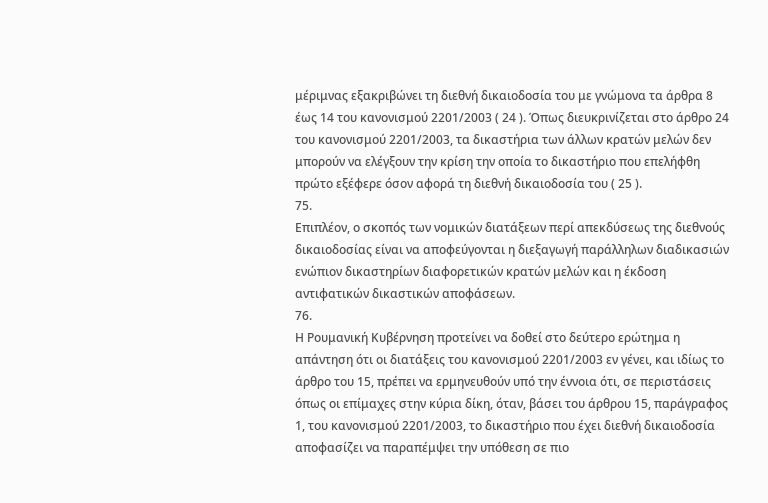μέριμνας εξακριβώνει τη διεθνή δικαιοδοσία του με γνώμονα τα άρθρα 8 έως 14 του κανονισμού 2201/2003 ( 24 ). Όπως διευκρινίζεται στο άρθρο 24 του κανονισμού 2201/2003, τα δικαστήρια των άλλων κρατών μελών δεν μπορούν να ελέγξουν την κρίση την οποία το δικαστήριο που επελήφθη πρώτο εξέφερε όσον αφορά τη διεθνή δικαιοδοσία του ( 25 ).
75.
Επιπλέον, ο σκοπός των νομικών διατάξεων περί απεκδύσεως της διεθνούς δικαιοδοσίας είναι να αποφεύγονται η διεξαγωγή παράλληλων διαδικασιών ενώπιον δικαστηρίων διαφορετικών κρατών μελών και η έκδοση αντιφατικών δικαστικών αποφάσεων.
76.
Η Ρουμανική Κυβέρνηση προτείνει να δοθεί στο δεύτερο ερώτημα η απάντηση ότι οι διατάξεις του κανονισμού 2201/2003 εν γένει, και ιδίως το άρθρο του 15, πρέπει να ερμηνευθούν υπό την έννοια ότι, σε περιστάσεις όπως οι επίμαχες στην κύρια δίκη, όταν, βάσει του άρθρου 15, παράγραφος 1, του κανονισμού 2201/2003, το δικαστήριο που έχει διεθνή δικαιοδοσία αποφασίζει να παραπέμψει την υπόθεση σε πιο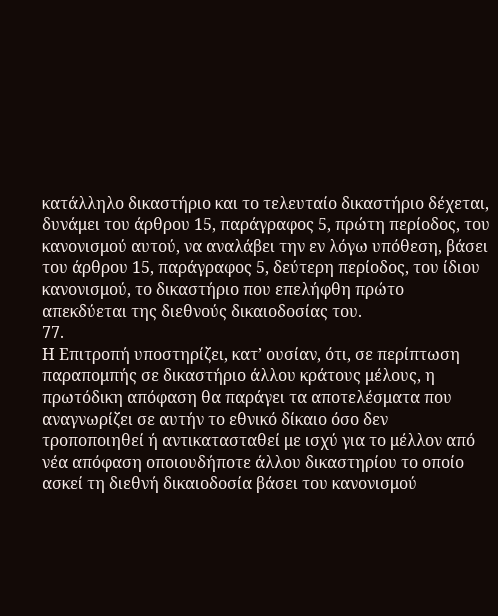κατάλληλο δικαστήριο και το τελευταίο δικαστήριο δέχεται, δυνάμει του άρθρου 15, παράγραφος 5, πρώτη περίοδος, του κανονισμού αυτού, να αναλάβει την εν λόγω υπόθεση, βάσει του άρθρου 15, παράγραφος 5, δεύτερη περίοδος, του ίδιου κανονισμού, το δικαστήριο που επελήφθη πρώτο απεκδύεται της διεθνούς δικαιοδοσίας του.
77.
Η Επιτροπή υποστηρίζει, κατ’ ουσίαν, ότι, σε περίπτωση παραπομπής σε δικαστήριο άλλου κράτους μέλους, η πρωτόδικη απόφαση θα παράγει τα αποτελέσματα που αναγνωρίζει σε αυτήν το εθνικό δίκαιο όσο δεν τροποποιηθεί ή αντικατασταθεί με ισχύ για το μέλλον από νέα απόφαση οποιουδήποτε άλλου δικαστηρίου το οποίο ασκεί τη διεθνή δικαιοδοσία βάσει του κανονισμού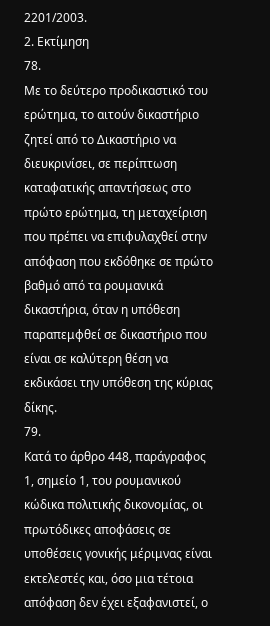2201/2003.
2. Εκτίμηση
78.
Με το δεύτερο προδικαστικό του ερώτημα, το αιτούν δικαστήριο ζητεί από το Δικαστήριο να διευκρινίσει, σε περίπτωση καταφατικής απαντήσεως στο πρώτο ερώτημα, τη μεταχείριση που πρέπει να επιφυλαχθεί στην απόφαση που εκδόθηκε σε πρώτο βαθμό από τα ρουμανικά δικαστήρια, όταν η υπόθεση παραπεμφθεί σε δικαστήριο που είναι σε καλύτερη θέση να εκδικάσει την υπόθεση της κύριας δίκης.
79.
Κατά το άρθρο 448, παράγραφος 1, σημείο 1, του ρουμανικού κώδικα πολιτικής δικονομίας, οι πρωτόδικες αποφάσεις σε υποθέσεις γονικής μέριμνας είναι εκτελεστές και, όσο μια τέτοια απόφαση δεν έχει εξαφανιστεί, ο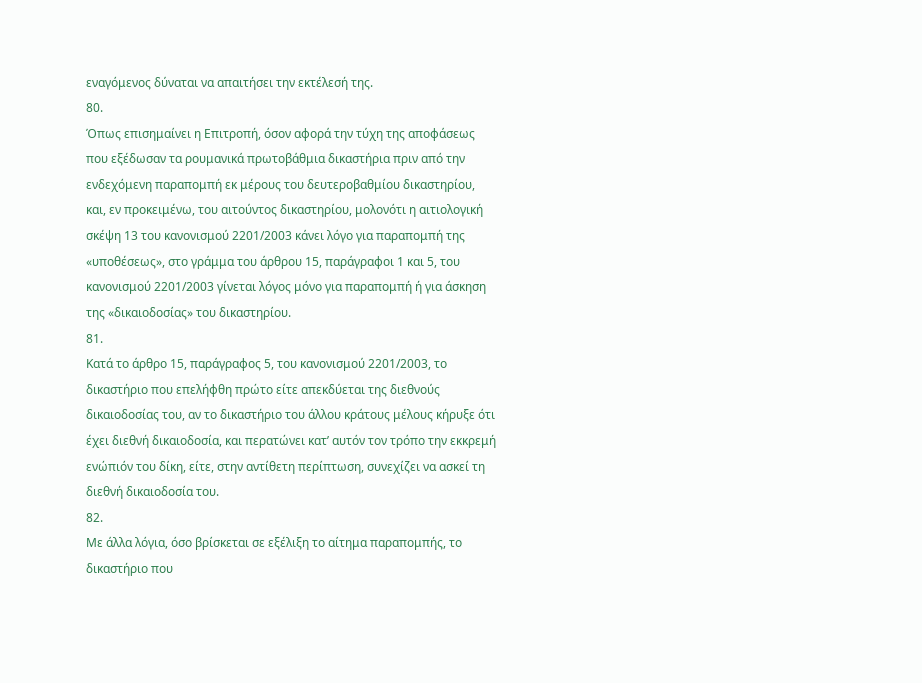εναγόμενος δύναται να απαιτήσει την εκτέλεσή της.
80.
Όπως επισημαίνει η Επιτροπή, όσον αφορά την τύχη της αποφάσεως που εξέδωσαν τα ρουμανικά πρωτοβάθμια δικαστήρια πριν από την ενδεχόμενη παραπομπή εκ μέρους του δευτεροβαθμίου δικαστηρίου, και, εν προκειμένω, του αιτούντος δικαστηρίου, μολονότι η αιτιολογική σκέψη 13 του κανονισμού 2201/2003 κάνει λόγο για παραπομπή της «υποθέσεως», στο γράμμα του άρθρου 15, παράγραφοι 1 και 5, του κανονισμού 2201/2003 γίνεται λόγος μόνο για παραπομπή ή για άσκηση της «δικαιοδοσίας» του δικαστηρίου.
81.
Κατά το άρθρο 15, παράγραφος 5, του κανονισμού 2201/2003, το δικαστήριο που επελήφθη πρώτο είτε απεκδύεται της διεθνούς δικαιοδοσίας του, αν το δικαστήριο του άλλου κράτους μέλους κήρυξε ότι έχει διεθνή δικαιοδοσία, και περατώνει κατ’ αυτόν τον τρόπο την εκκρεμή ενώπιόν του δίκη, είτε, στην αντίθετη περίπτωση, συνεχίζει να ασκεί τη διεθνή δικαιοδοσία του.
82.
Με άλλα λόγια, όσο βρίσκεται σε εξέλιξη το αίτημα παραπομπής, το δικαστήριο που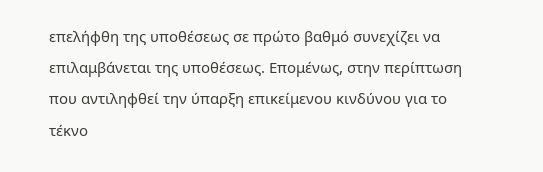επελήφθη της υποθέσεως σε πρώτο βαθμό συνεχίζει να επιλαμβάνεται της υποθέσεως. Επομένως, στην περίπτωση που αντιληφθεί την ύπαρξη επικείμενου κινδύνου για το τέκνο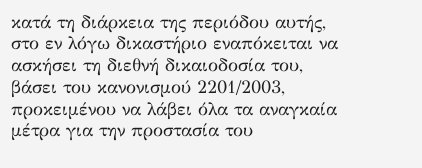κατά τη διάρκεια της περιόδου αυτής, στο εν λόγω δικαστήριο εναπόκειται να ασκήσει τη διεθνή δικαιοδοσία του, βάσει του κανονισμού 2201/2003, προκειμένου να λάβει όλα τα αναγκαία μέτρα για την προστασία του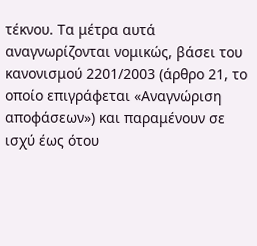τέκνου. Τα μέτρα αυτά αναγνωρίζονται νομικώς, βάσει του κανονισμού 2201/2003 (άρθρο 21, το οποίο επιγράφεται «Αναγνώριση αποφάσεων») και παραμένουν σε ισχύ έως ότου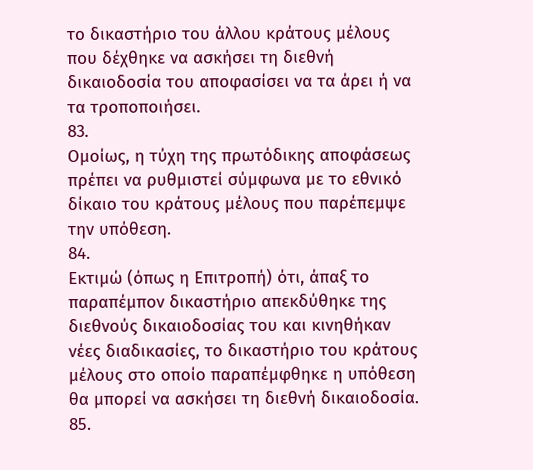το δικαστήριο του άλλου κράτους μέλους που δέχθηκε να ασκήσει τη διεθνή δικαιοδοσία του αποφασίσει να τα άρει ή να τα τροποποιήσει.
83.
Ομοίως, η τύχη της πρωτόδικης αποφάσεως πρέπει να ρυθμιστεί σύμφωνα με το εθνικό δίκαιο του κράτους μέλους που παρέπεμψε την υπόθεση.
84.
Εκτιμώ (όπως η Επιτροπή) ότι, άπαξ το παραπέμπον δικαστήριο απεκδύθηκε της διεθνούς δικαιοδοσίας του και κινηθήκαν νέες διαδικασίες, το δικαστήριο του κράτους μέλους στο οποίο παραπέμφθηκε η υπόθεση θα μπορεί να ασκήσει τη διεθνή δικαιοδοσία.
85.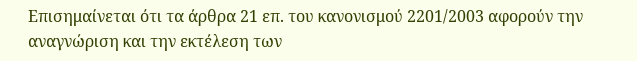Επισημαίνεται ότι τα άρθρα 21 επ. του κανονισμού 2201/2003 αφορούν την αναγνώριση και την εκτέλεση των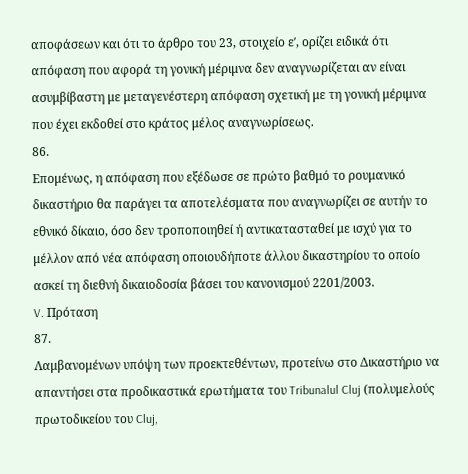αποφάσεων και ότι το άρθρο του 23, στοιχείο εʹ, ορίζει ειδικά ότι απόφαση που αφορά τη γονική μέριμνα δεν αναγνωρίζεται αν είναι ασυμβίβαστη με μεταγενέστερη απόφαση σχετική με τη γονική μέριμνα που έχει εκδοθεί στο κράτος μέλος αναγνωρίσεως.
86.
Επομένως, η απόφαση που εξέδωσε σε πρώτο βαθμό το ρουμανικό δικαστήριο θα παράγει τα αποτελέσματα που αναγνωρίζει σε αυτήν το εθνικό δίκαιο, όσο δεν τροποποιηθεί ή αντικατασταθεί με ισχύ για το μέλλον από νέα απόφαση οποιουδήποτε άλλου δικαστηρίου το οποίο ασκεί τη διεθνή δικαιοδοσία βάσει του κανονισμού 2201/2003.
V. Πρόταση
87.
Λαμβανομένων υπόψη των προεκτεθέντων, προτείνω στο Δικαστήριο να απαντήσει στα προδικαστικά ερωτήματα του Tribunalul Cluj (πολυμελούς πρωτοδικείου του Cluj,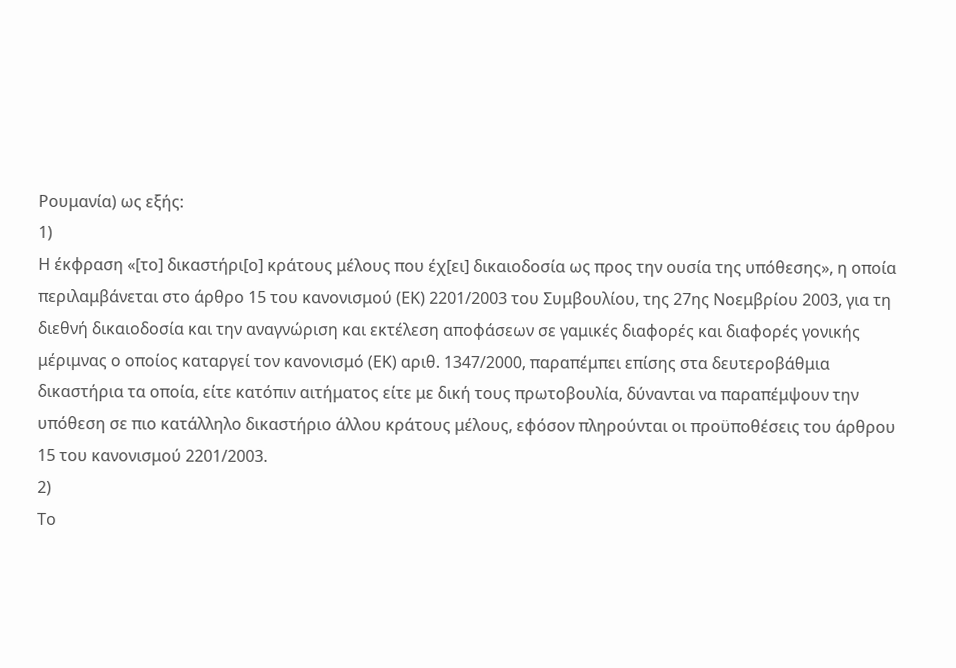Ρουμανία) ως εξής:
1)
Η έκφραση «[το] δικαστήρι[ο] κράτους μέλους που έχ[ει] δικαιοδοσία ως προς την ουσία της υπόθεσης», η οποία περιλαμβάνεται στο άρθρο 15 του κανονισμού (ΕΚ) 2201/2003 του Συμβουλίου, της 27ης Νοεμβρίου 2003, για τη διεθνή δικαιοδοσία και την αναγνώριση και εκτέλεση αποφάσεων σε γαμικές διαφορές και διαφορές γονικής μέριμνας ο οποίος καταργεί τον κανονισμό (ΕΚ) αριθ. 1347/2000, παραπέμπει επίσης στα δευτεροβάθμια δικαστήρια τα οποία, είτε κατόπιν αιτήματος είτε με δική τους πρωτοβουλία, δύνανται να παραπέμψουν την υπόθεση σε πιο κατάλληλο δικαστήριο άλλου κράτους μέλους, εφόσον πληρούνται οι προϋποθέσεις του άρθρου 15 του κανονισμού 2201/2003.
2)
Το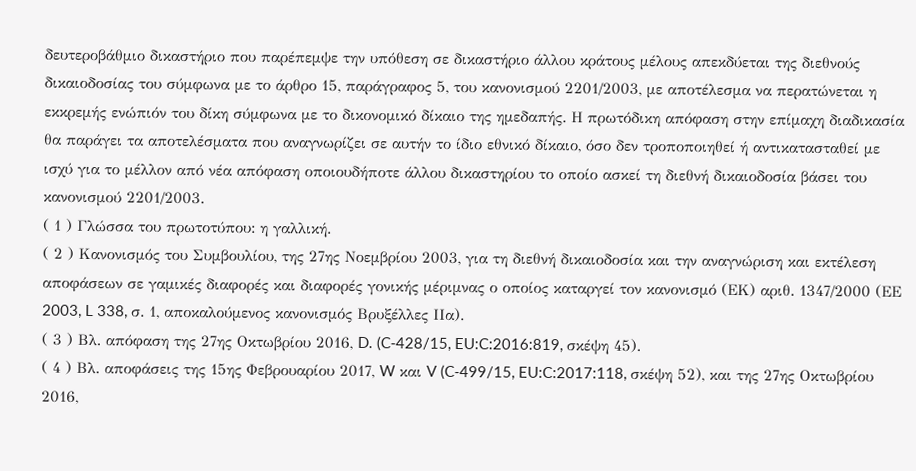δευτεροβάθμιο δικαστήριο που παρέπεμψε την υπόθεση σε δικαστήριο άλλου κράτους μέλους απεκδύεται της διεθνούς δικαιοδοσίας του σύμφωνα με το άρθρο 15, παράγραφος 5, του κανονισμού 2201/2003, με αποτέλεσμα να περατώνεται η εκκρεμής ενώπιόν του δίκη σύμφωνα με το δικονομικό δίκαιο της ημεδαπής. Η πρωτόδικη απόφαση στην επίμαχη διαδικασία θα παράγει τα αποτελέσματα που αναγνωρίζει σε αυτήν το ίδιο εθνικό δίκαιο, όσο δεν τροποποιηθεί ή αντικατασταθεί με ισχύ για το μέλλον από νέα απόφαση οποιουδήποτε άλλου δικαστηρίου το οποίο ασκεί τη διεθνή δικαιοδοσία βάσει του κανονισμού 2201/2003.
( 1 ) Γλώσσα του πρωτοτύπου: η γαλλική.
( 2 ) Κανονισμός του Συμβουλίου, της 27ης Νοεμβρίου 2003, για τη διεθνή δικαιοδοσία και την αναγνώριση και εκτέλεση αποφάσεων σε γαμικές διαφορές και διαφορές γονικής μέριμνας ο οποίος καταργεί τον κανονισμό (ΕΚ) αριθ. 1347/2000 (ΕΕ 2003, L 338, σ. 1, αποκαλούμενος κανονισμός Βρυξέλλες ΙΙα).
( 3 ) Βλ. απόφαση της 27ης Οκτωβρίου 2016, D. (C‑428/15, EU:C:2016:819, σκέψη 45).
( 4 ) Βλ. αποφάσεις της 15ης Φεβρουαρίου 2017, W και V (C‑499/15, EU:C:2017:118, σκέψη 52), και της 27ης Οκτωβρίου 2016,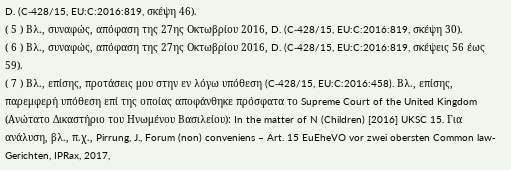D. (C‑428/15, EU:C:2016:819, σκέψη 46).
( 5 ) Βλ., συναφώς, απόφαση της 27ης Οκτωβρίου 2016, D. (C‑428/15, EU:C:2016:819, σκέψη 30).
( 6 ) Βλ., συναφώς, απόφαση της 27ης Οκτωβρίου 2016, D. (C‑428/15, EU:C:2016:819, σκέψεις 56 έως 59).
( 7 ) Βλ., επίσης, προτάσεις μου στην εν λόγω υπόθεση (C‑428/15, EU:C:2016:458). Βλ., επίσης, παρεμφερή υπόθεση επί της οποίας αποφάνθηκε πρόσφατα το Supreme Court of the United Kingdom (Ανώτατο Δικαστήριο του Ηνωμένου Βασιλείου): In the matter of N (Children) [2016] UKSC 15. Για ανάλυση, βλ., π.χ., Pirrung, J., Forum (non) conveniens – Art. 15 EuEheVO vor zwei obersten Common law-Gerichten, IPRax, 2017,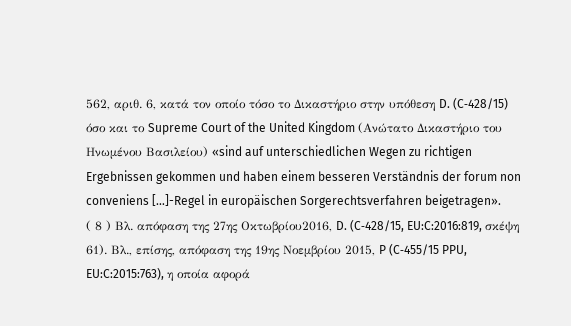562, αριθ. 6, κατά τον οποίο τόσο το Δικαστήριο στην υπόθεση D. (C‑428/15) όσο και το Supreme Court of the United Kingdom (Ανώτατο Δικαστήριο του Ηνωμένου Βασιλείου) «sind auf unterschiedlichen Wegen zu richtigen Ergebnissen gekommen und haben einem besseren Verständnis der forum non conveniens […]-Regel in europäischen Sorgerechtsverfahren beigetragen».
( 8 ) Βλ. απόφαση της 27ης Οκτωβρίου2016, D. (C‑428/15, EU:C:2016:819, σκέψη 61). Βλ., επίσης, απόφαση της 19ης Νοεμβρίου 2015, P (C‑455/15 PPU, EU:C:2015:763), η οποία αφορά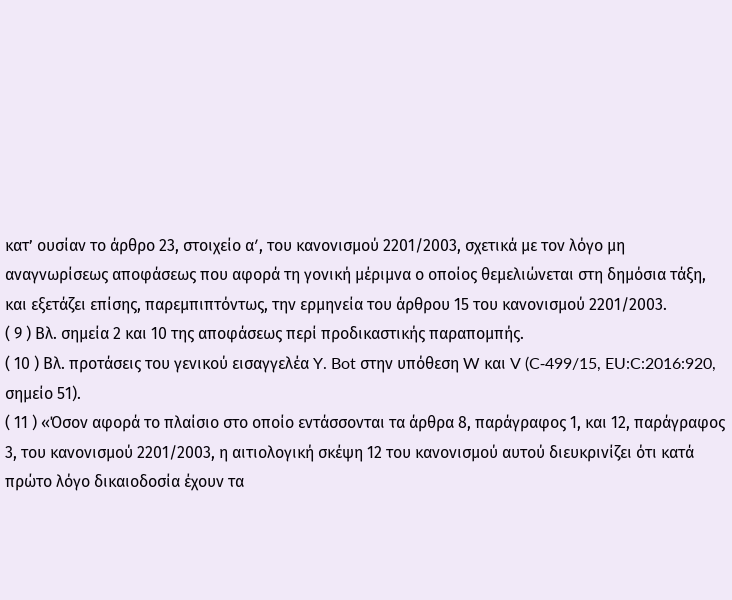κατ’ ουσίαν το άρθρο 23, στοιχείο αʹ, του κανονισμού 2201/2003, σχετικά με τον λόγο μη αναγνωρίσεως αποφάσεως που αφορά τη γονική μέριμνα ο οποίος θεμελιώνεται στη δημόσια τάξη, και εξετάζει επίσης, παρεμπιπτόντως, την ερμηνεία του άρθρου 15 του κανονισμού 2201/2003.
( 9 ) Βλ. σημεία 2 και 10 της αποφάσεως περί προδικαστικής παραπομπής.
( 10 ) Βλ. προτάσεις του γενικού εισαγγελέα Y. Bot στην υπόθεση W και V (C‑499/15, EU:C:2016:920, σημείο 51).
( 11 ) «Όσον αφορά το πλαίσιο στο οποίο εντάσσονται τα άρθρα 8, παράγραφος 1, και 12, παράγραφος 3, του κανονισμού 2201/2003, η αιτιολογική σκέψη 12 του κανονισμού αυτού διευκρινίζει ότι κατά πρώτο λόγο δικαιοδοσία έχουν τα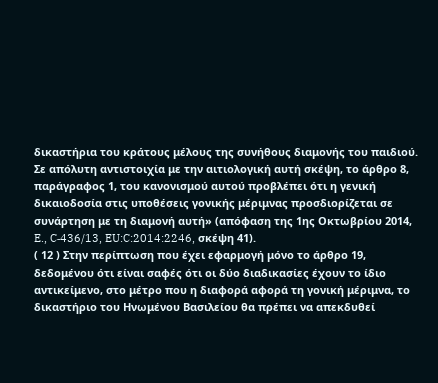δικαστήρια του κράτους μέλους της συνήθους διαμονής του παιδιού. Σε απόλυτη αντιστοιχία με την αιτιολογική αυτή σκέψη, το άρθρο 8, παράγραφος 1, του κανονισμού αυτού προβλέπει ότι η γενική δικαιοδοσία στις υποθέσεις γονικής μέριμνας προσδιορίζεται σε συνάρτηση με τη διαμονή αυτή» (απόφαση της 1ης Οκτωβρίου 2014, E., C‑436/13, EU:C:2014:2246, σκέψη 41).
( 12 ) Στην περίπτωση που έχει εφαρμογή μόνο το άρθρο 19, δεδομένου ότι είναι σαφές ότι οι δύο διαδικασίες έχουν το ίδιο αντικείμενο, στο μέτρο που η διαφορά αφορά τη γονική μέριμνα, το δικαστήριο του Ηνωμένου Βασιλείου θα πρέπει να απεκδυθεί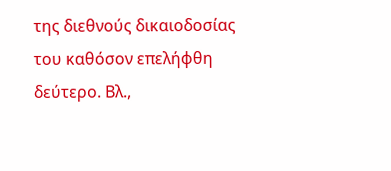της διεθνούς δικαιοδοσίας του καθόσον επελήφθη δεύτερο. Βλ.,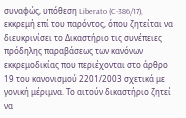συναφώς, υπόθεση Liberato (C‑386/17), εκκρεμή επί του παρόντος, όπου ζητείται να διευκρινίσει το Δικαστήριο τις συνέπειες πρόδηλης παραβάσεως των κανόνων εκκρεμοδικίας που περιέχονται στο άρθρο 19 του κανονισμού 2201/2003 σχετικά με γονική μέριμνα. Το αιτούν δικαστήριο ζητεί να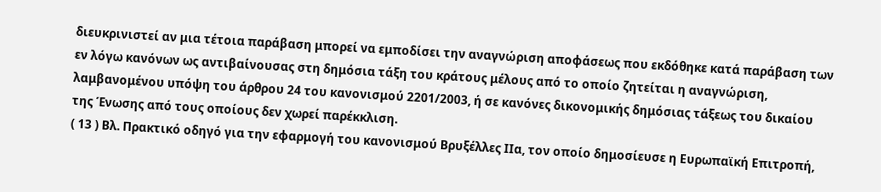διευκρινιστεί αν μια τέτοια παράβαση μπορεί να εμποδίσει την αναγνώριση αποφάσεως που εκδόθηκε κατά παράβαση των εν λόγω κανόνων ως αντιβαίνουσας στη δημόσια τάξη του κράτους μέλους από το οποίο ζητείται η αναγνώριση, λαμβανομένου υπόψη του άρθρου 24 του κανονισμού 2201/2003, ή σε κανόνες δικονομικής δημόσιας τάξεως του δικαίου της Ένωσης από τους οποίους δεν χωρεί παρέκκλιση.
( 13 ) Βλ. Πρακτικό οδηγό για την εφαρμογή του κανονισμού Βρυξέλλες IIα, τον οποίο δημοσίευσε η Ευρωπαϊκή Επιτροπή,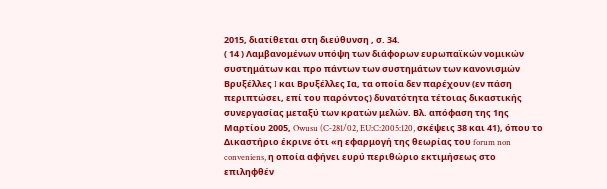2015, διατίθεται στη διεύθυνση , σ. 34.
( 14 ) Λαμβανομένων υπόψη των διάφορων ευρωπαϊκών νομικών συστημάτων και προ πάντων των συστημάτων των κανονισμών Βρυξέλλες I και Βρυξέλλες Iα, τα οποία δεν παρέχουν (εν πάση περιπτώσει, επί του παρόντος) δυνατότητα τέτοιας δικαστικής συνεργασίας μεταξύ των κρατών μελών. Βλ. απόφαση της 1ης Μαρτίου 2005, Owusu (C‑281/02, EU:C:2005:120, σκέψεις 38 και 41), όπου το Δικαστήριο έκρινε ότι «η εφαρμογή της θεωρίας του forum non conveniens, η οποία αφήνει ευρύ περιθώριο εκτιμήσεως στο επιληφθέν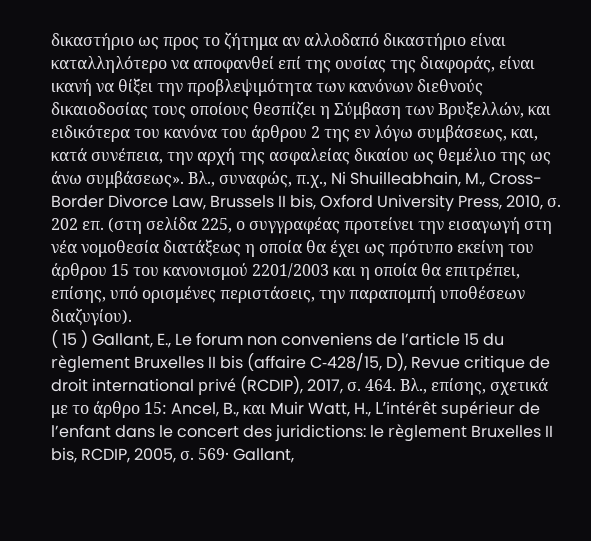δικαστήριο ως προς το ζήτημα αν αλλοδαπό δικαστήριο είναι καταλληλότερο να αποφανθεί επί της ουσίας της διαφοράς, είναι ικανή να θίξει την προβλεψιμότητα των κανόνων διεθνούς δικαιοδοσίας τους οποίους θεσπίζει η Σύμβαση των Βρυξελλών, και ειδικότερα του κανόνα του άρθρου 2 της εν λόγω συμβάσεως, και, κατά συνέπεια, την αρχή της ασφαλείας δικαίου ως θεμέλιο της ως άνω συμβάσεως». Βλ., συναφώς, π.χ., Ni Shuilleabhain, M., Cross-Border Divorce Law, Brussels II bis, Oxford University Press, 2010, σ. 202 επ. (στη σελίδα 225, ο συγγραφέας προτείνει την εισαγωγή στη νέα νομοθεσία διατάξεως η οποία θα έχει ως πρότυπο εκείνη του άρθρου 15 του κανονισμού 2201/2003 και η οποία θα επιτρέπει, επίσης, υπό ορισμένες περιστάσεις, την παραπομπή υποθέσεων διαζυγίου).
( 15 ) Gallant, E., Le forum non conveniens de l’article 15 du règlement Bruxelles II bis (affaire C‑428/15, D), Revue critique de droit international privé (RCDIP), 2017, σ. 464. Βλ., επίσης, σχετικά με το άρθρο 15: Ancel, B., και Muir Watt, H., L’intérêt supérieur de l’enfant dans le concert des juridictions: le règlement Bruxelles II bis, RCDIP, 2005, σ. 569· Gallant,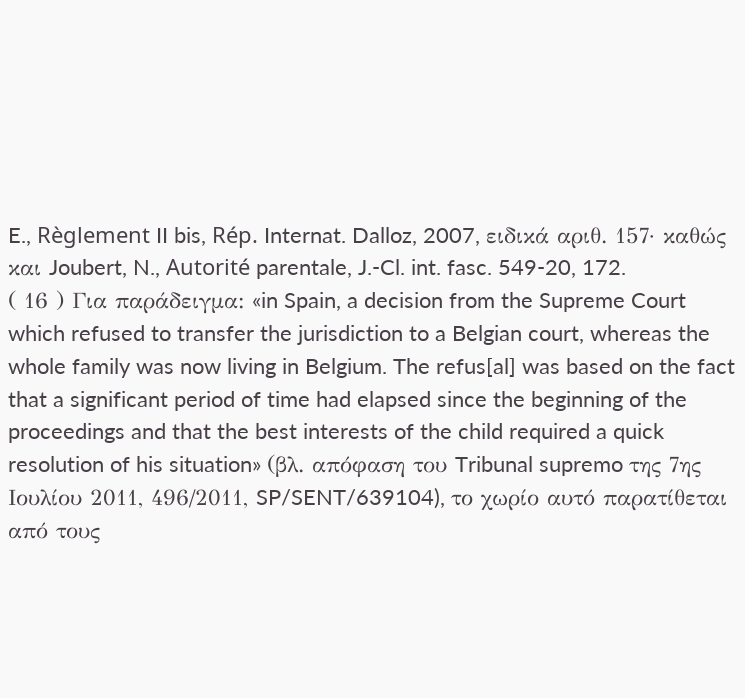E., Règlement II bis, Rép. Internat. Dalloz, 2007, ειδικά αριθ. 157· καθώς και Joubert, N., Autorité parentale, J.-Cl. int. fasc. 549-20, 172.
( 16 ) Για παράδειγμα: «in Spain, a decision from the Supreme Court which refused to transfer the jurisdiction to a Belgian court, whereas the whole family was now living in Belgium. The refus[al] was based on the fact that a significant period of time had elapsed since the beginning of the proceedings and that the best interests of the child required a quick resolution of his situation» (βλ. απόφαση του Tribunal supremo της 7ης Ιουλίου 2011, 496/2011, SP/SENT/639104), το χωρίο αυτό παρατίθεται από τους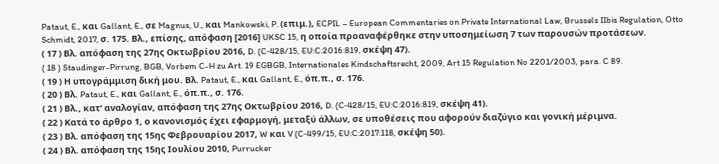Pataut, E., και Gallant, E., σε Magnus, U., και Mankowski, P. (επιμ.), ECPIL – European Commentaries on Private International Law, Brussels IIbis Regulation, Otto Schmidt, 2017, σ. 175. Βλ., επίσης, απόφαση [2016] UKSC 15, η οποία προαναφέρθηκε στην υποσημείωση 7 των παρουσών προτάσεων.
( 17 ) Βλ. απόφαση της 27ης Οκτωβρίου 2016, D. (C‑428/15, EU:C:2016:819, σκέψη 47).
( 18 ) Staudinger-Pirrung, BGB, Vorbem C-H zu Art. 19 EGBGB, Internationales Kindschaftsrecht, 2009, Art 15 Regulation No 2201/2003, para. C 89.
( 19 ) Η υπογράμμιση δική μου. Βλ. Pataut, E., και Gallant, E., όπ.π., σ. 176.
( 20 ) Βλ. Pataut, E., και Gallant, E., όπ.π., σ. 176.
( 21 ) Βλ., κατ’ αναλογίαν, απόφαση της 27ης Οκτωβρίου 2016, D. (C‑428/15, EU:C:2016:819, σκέψη 41).
( 22 ) Κατά το άρθρο 1, ο κανονισμός έχει εφαρμογή, μεταξύ άλλων, σε υποθέσεις που αφορούν διαζύγιο και γονική μέριμνα.
( 23 ) Βλ. απόφαση της 15ης Φεβρουαρίου 2017, W και V (C‑499/15, EU:C:2017:118, σκέψη 50).
( 24 ) Βλ. απόφαση της 15ης Ιουλίου 2010, Purrucker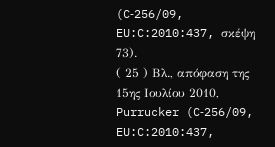(C‑256/09, EU:C:2010:437, σκέψη 73).
( 25 ) Βλ., απόφαση της 15ης Ιουλίου 2010, Purrucker (C‑256/09, EU:C:2010:437,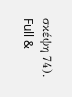σκέψη 74).
Full &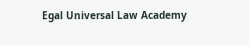Egal Universal Law Academy